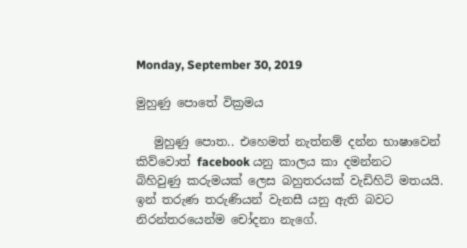Monday, September 30, 2019

මුහුණු පොතේ වික්‍රමය

   මුහුණු පොත.. එහෙමත් නැත්නම් දන්න භාෂාවෙන් කිව්වොත් facebook යනු කාලය කා දමන්නට බිහිවුණු කරුමයක් ලෙස බහුතරයක් වැඩිහිටි මතයයි. ඉන් තරුණ තරුණියන් වැනසී යනු ඇති බවට නිරන්තරයෙන්ම චෝදනා නැගේ.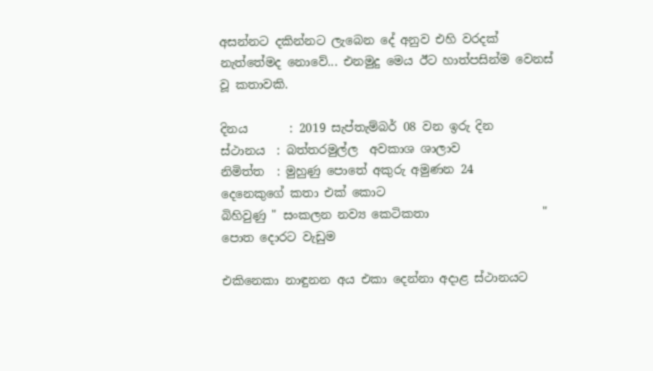අසන්නට දකින්නට ලැබෙන දේ අනුව එහි වරදක් නැත්තේමද නොවේ... එනමුදු මෙය ඊට හාත්පසින්ම වෙනස් වූ කතාවකි.

දිනය       : 2019 සැප්තැම්බර් 08 වන ඉරු දින
ස්ථානය  : බත්තරමුල්ල  අවකාශ ශාලාව
නිමිත්ත  : මුහුණු පොතේ අකුරු අමුණන 24                      දෙනෙකුගේ කතා එක් කොට                            බිහිවුණු " සංකලන නව්‍ය කෙටිකතා                   "  පොත දොරට වැඩුම

එකිනෙකා නාඳුනන අය එකා දෙන්නා අදාළ ස්ථානයට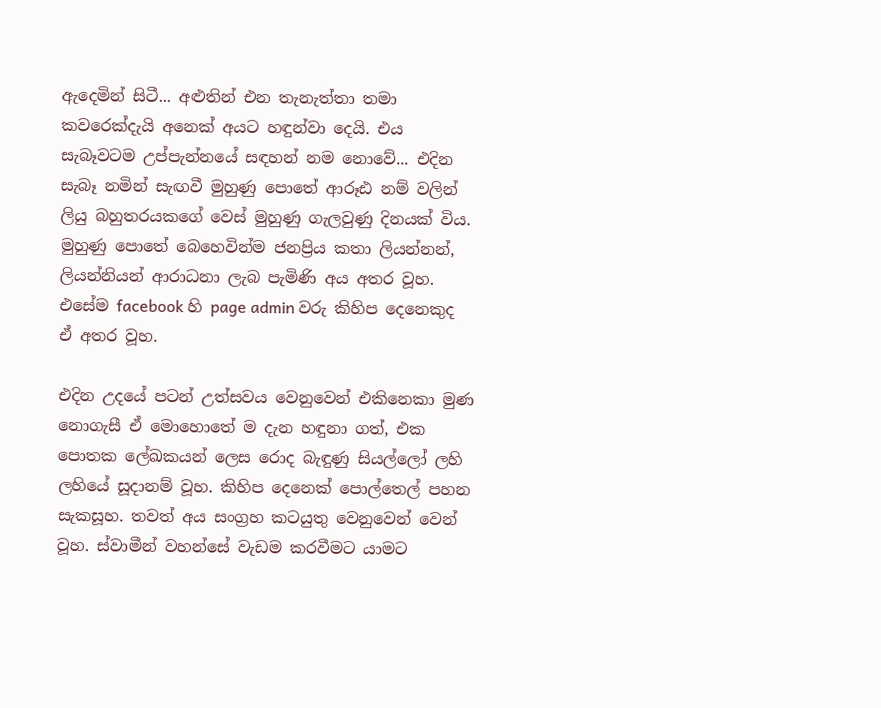ඇදෙමින් සිටී... අළුතින් එන තැනැත්තා තමා කවරෙක්දැයි අනෙක් අයට හඳුන්වා දෙයි. එය සැබෑවටම උප්පැන්නයේ සඳහන් නම නොවේ... එදින සැබෑ නමින් සැඟවී මුහුණු පොතේ ආරූඪ නම් වලින් ලියු බහුතරයකගේ වෙස් මුහුණු ගැලවුණු දිනයක් විය. මුහුණු පොතේ බෙහෙවින්ම ජනප්‍රිය කතා ලියන්නන්, ලියන්නියන් ආරාධනා ලැබ පැමිණි අය අතර වූහ. එසේම facebook හි page admin වරු කිහිප දෙනෙකුද ඒ අතර වූහ.

එදින උදයේ පටන් උත්සවය වෙනුවෙන් එකිනෙකා මුණ නොගැසී ඒ මොහොතේ ම දැන හඳුනා ගත්, එක පොතක ලේඛකයන් ලෙස රොද බැඳුණු සියල්ලෝ ලහි ලහියේ සූදානම් වූහ. කිහිප දෙනෙක් පොල්තෙල් පහන සැකසූහ. තවත් අය සංග්‍රහ කටයුතු වෙනුවෙන් වෙන් වූහ. ස්වාමීන් වහන්සේ වැඩම කරවීමට යාමට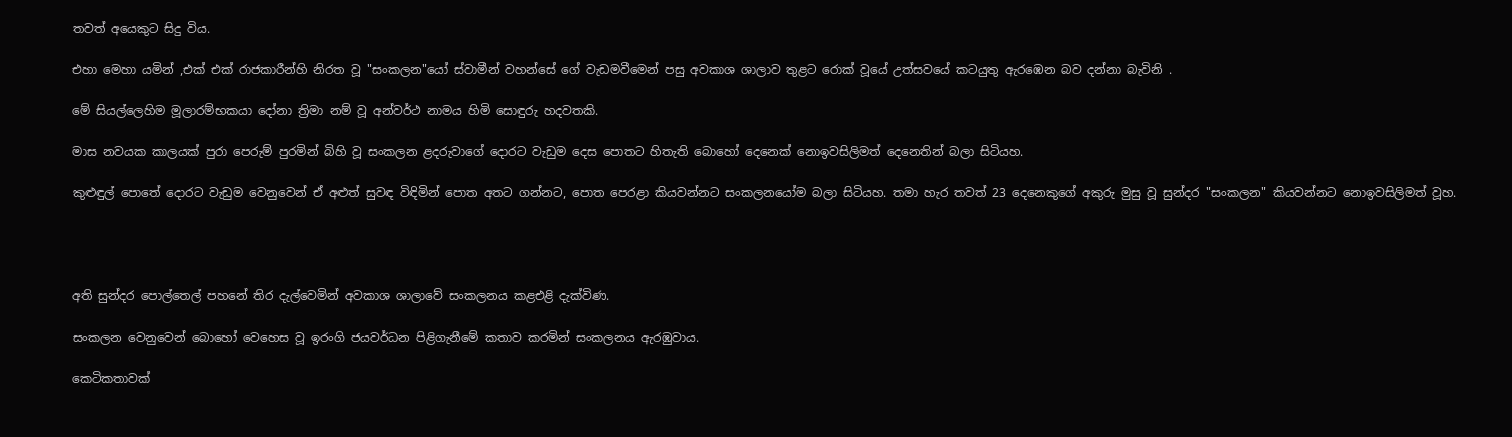තවත් අයෙකුට සිදු විය.

එහා මෙහා යමින් ,එක් එක් රාජකාරීන්හි නිරත වූ "සංකලන"යෝ ස්වාමීන් වහන්සේ ගේ වැඩමවීමෙන් පසු අවකාශ ශාලාව තුළට රොක් වූයේ උත්සවයේ කටයුතු ඇරඹෙන බව දන්නා බැවිනි .

මේ සියල්ලෙහිම මූලාරම්භකයා දෝනා ත්‍රිමා නම් වූ අන්වර්ථ නාමය හිමි සොඳුරු හදවතකි.

මාස නවයක කාලයක් පුරා පෙරුම් පුරමින් බිහි වූ සංකලන ළදරුවාගේ දොරට වැඩුම දෙස පොතට හිතැති බොහෝ දෙනෙක් නොඉවසිලිමත් දෙනෙතින් බලා සිටියහ.

කුළුඳුල් පොතේ දොරට වැඩුම වෙනුවෙන් ඒ අළුත් සුවඳ විඳිමින් පොත අතට ගන්නට, පොත පෙරළා කියවන්නට සංකලනයෝම බලා සිටියහ. තමා හැර තවත් 23 දෙනෙකුගේ අකුරු මුසු වූ සුන්දර "සංකලන" කියවන්නට නොඉවසිලිමත් වූහ.




අති සුන්දර පොල්තෙල් පහනේ තිර දැල්වෙමින් අවකාශ ශාලාවේ සංකලනය කළඑළි දැක්විණ.

සංකලන වෙනුවෙන් බොහෝ වෙහෙස වූ ඉරංගි ජයවර්ධන පිළිගැනීමේ කතාව කරමින් සංකලනය ඇරඹුවාය.

කෙටිකතාවක්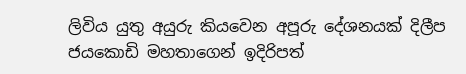ලිවිය යුතු අයුරු කියවෙන අපූරු දේශනයක් දිලීප ජයකොඩි මහතාගෙන් ඉදිරිපත්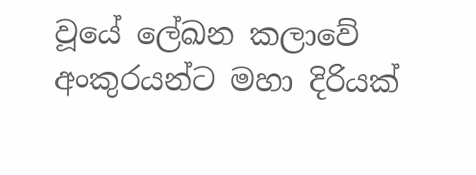වූයේ ලේඛන කලාවේ අංකුරයන්ට මහා දිරියක්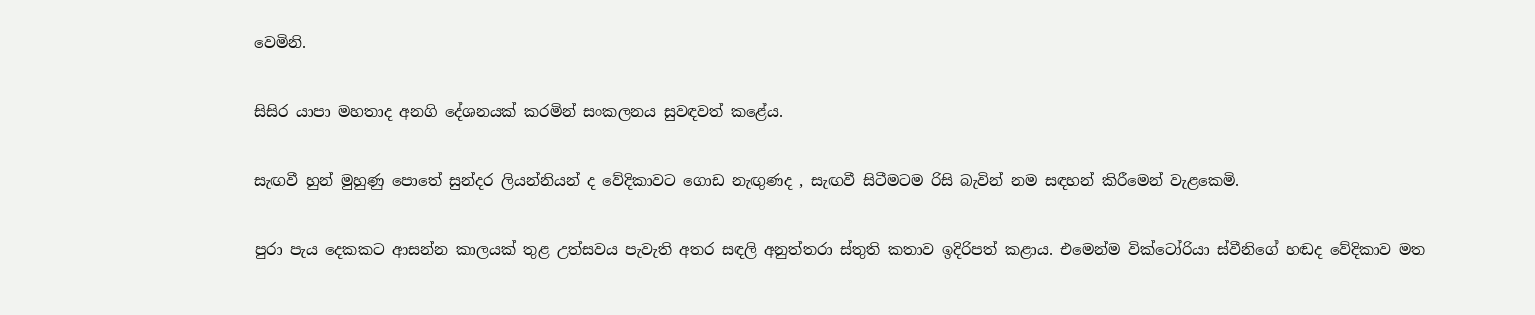වෙමිනි.

සිසිර යාපා මහතාද අනගි දේශනයක් කරමින් සංකලනය සුවඳවත් කළේය.

සැඟවී හුන් මුහුණු පොතේ සුන්දර ලියන්නියන් ද වේදිකාවට ගොඩ නැඟුණද , සැඟවී සිටීමටම රිසි බැවින් නම සඳහන් කිරීමෙන් වැළකෙමි.

පුරා පැය දෙකකට ආසන්න කාලයක් තුළ උත්සවය පැවැති අතර සඳලි අනුත්තරා ස්තුති කතාව ඉදිරිපත් කළාය. එමෙන්ම වික්ටෝරියා ස්වීනිගේ හඬද වේදිකාව මත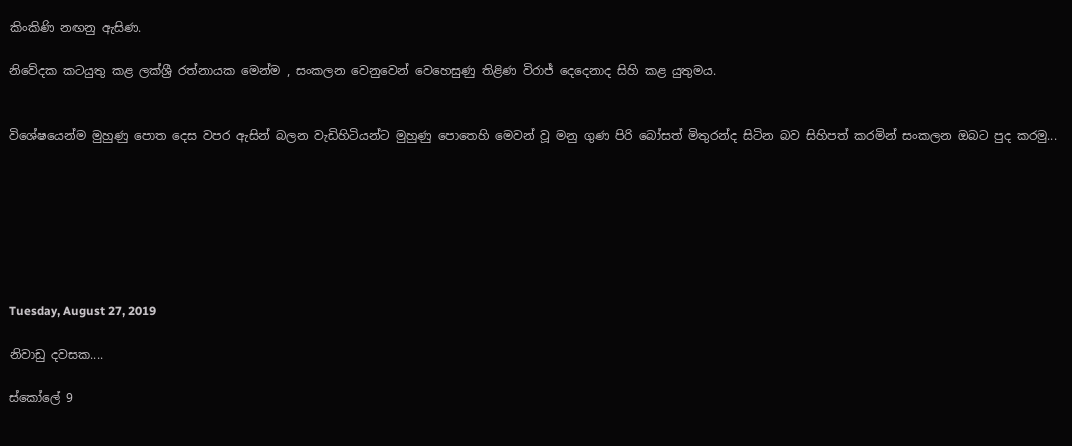කිංකිණි නඟනු ඇසිණ.

නිවේදක කටයුතු කළ ලක්ශ්‍රී රත්නායක මෙන්ම , සංකලන වෙනුවෙන් වෙහෙසුණු තිළිණ විරාජ් දෙදෙනාද සිහි කළ යුතුමය.


විශේෂයෙන්ම මුහුණු පොත දෙස වපර ඇසින් බලන වැඩිහිටියන්ට මුහුණු පොතෙහි මෙවන් වූ මනු ගුණ පිරි බෝසත් මිතුරන්ද සිටින බව සිහිපත් කරමින් සංකලන ඔබට පුද කරමු...







Tuesday, August 27, 2019

නිවාඩු දවසක....

ස්කෝලේ 9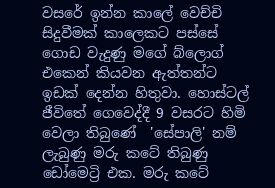වසරේ ඉන්න කාලේ වෙච්චි සිදුවීමක් කාලෙකට පස්සේ ගොඩ වැදුණු මගේ බ්ලොග් එකෙන් කියවන ඇත්තන්ට ඉඩක් දෙන්න හිතුවා. හොස්ටල් ජීවිතේ ගෙවෙද්දී 9 වසරට හිමි වෙලා තිබුණේ  'සේපාලි' නම් ලැබුණු මරු කටේ තිබුණු ඩෝමෙට්‍රි එක. මරු කටේ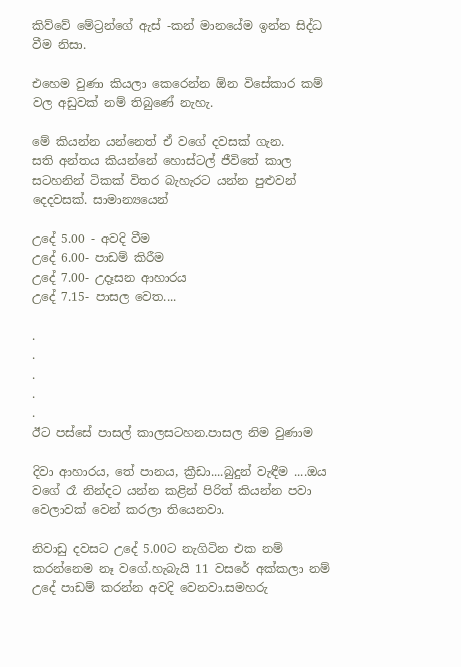කිව්වේ මේට්‍රන්ගේ ඇස් -කන් මානයේම ඉන්න සිද්ධ වීම නිසා.

එහෙම වුණා කියලා කෙරෙන්න ඕන විසේකාර කම් වල අඩුවක් නම් තිබුණේ නැහැ.

මේ කියන්න යන්නෙත් ඒ වගේ දවසක් ගැන.
සති අන්තය කියන්නේ හොස්ටල් ජීවිතේ කාල සටහනින් ටිකක් විතර බැහැරට යන්න පුළුවන් දෙදවසක්. සාමාන්‍යයෙන්

උදේ 5.00 - අවදි වීම
උදේ 6.00- පාඩම් කිරීම
උදේ 7.00- උදෑසන ආහාරය
උදේ 7.15- පාසල වෙත....

.
.
.
.
.
ඊට පස්සේ පාසල් කාලසටහන.පාසල නිම වුණාම

දිවා ආහාරය, තේ පානය, ක්‍රීඩා....බුදුන් වැඳීම ....ඔය වගේ රෑ නින්දට යන්න කළින් පිරිත් කියන්න පවා වෙලාවක් වෙන් කරලා තියෙනවා.

නිවාඩු දවසට උදේ 5.00ට නැගිටින එක නම් කරන්නෙම නෑ වගේ.හැබැයි 11 වසරේ අක්කලා නම් උදේ පාඩම් කරන්න අවදි වෙනවා.සමහරු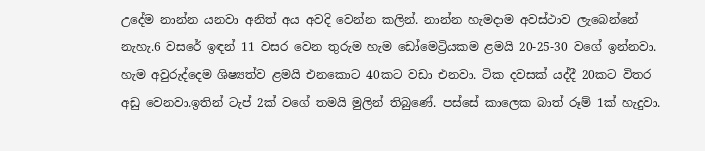උදේම නාන්න යනවා අනිත් අය අවදි වෙන්න කලින්. නාන්න හැමදාම අවස්ථාව ලැබෙන්නේ නැහැ.6 වසරේ ඉඳන් 11 වසර වෙන තුරුම හැම ඩෝමෙට්‍රියකම ළමයි 20-25-30 වගේ ඉන්නවා. හැම අවුරුද්දෙම ශිෂ්‍යත්ව ළමයි එනකොට 40කට වඩා එනවා. ටික දවසක් යද්දී 20කට විතර අඩු වෙනවා.ඉතින් ටැප් 2ක් වගේ තමයි මුලින් තිබුණේ. පස්සේ කාලෙක බාත් රූම් 1ක් හැදුවා.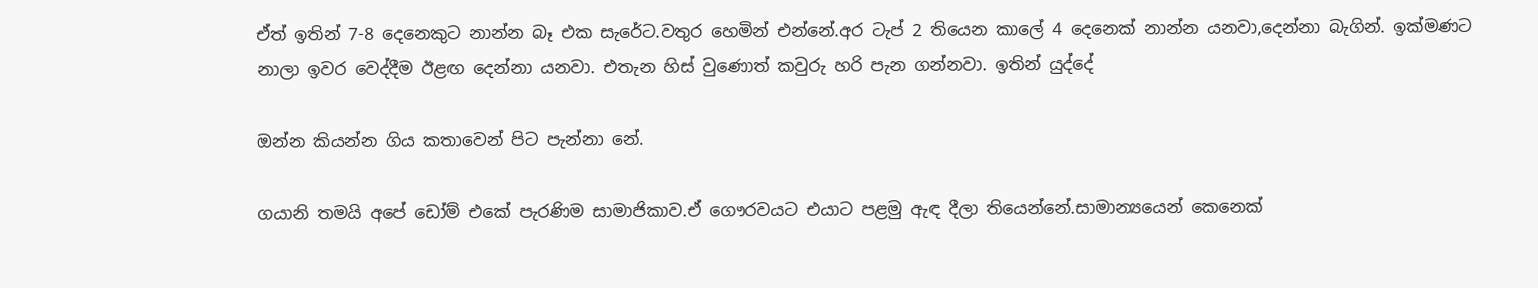ඒත් ඉතින් 7-8 දෙනෙකුට නාන්න බෑ එක සැරේට.වතුර හෙමින් එන්නේ.අර ටැප් 2 තියෙන කාලේ 4 දෙනෙක් නාන්න යනවා,දෙන්නා බැගින්. ඉක්මණට නාලා ඉවර වෙද්දීම ඊළඟ දෙන්නා යනවා. එතැන හිස් වුණොත් කවුරු හරි පැන ගන්නවා. ඉතින් යුද්දේ

ඔන්න කියන්න ගිය කතාවෙන් පිට පැන්නා නේ.

ගයානි තමයි අපේ ඩෝම් එකේ පැරණිම සාමාජිකාව.ඒ ගෞරවයට එයාට පළමු ඇඳ දීලා තියෙන්නේ.සාමාන්‍යයෙන් කෙනෙක්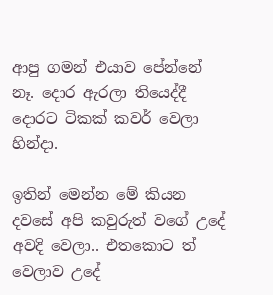ආපු ගමන් එයාව පේන්නේ නෑ. දොර ඇරලා තියෙද්දී දොරට ටිකක් කවර් වෙලා හින්දා.

ඉතින් මෙන්න මේ කියන දවසේ අපි කවුරුත් වගේ උදේ අවදි වෙලා.. එතකොට ත් වෙලාව උදේ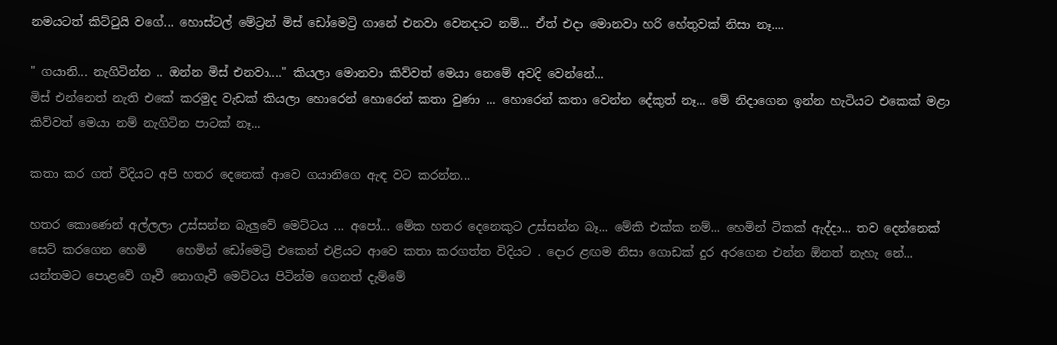නමයටත් කිට්ටුයි වගේ... හොස්ටල් මේට්‍රන් මිස් ඩෝමෙට්‍රි ගානේ එනවා වෙනදාට නම්... ඒත් එදා මොනවා හරි හේතුවක් නිසා නෑ....

" ගයානි... නැගිටින්න .. ඔන්න මිස් එනවා...." කියලා මොනවා කිව්වත් මෙයා නෙමේ අවදි වෙන්නේ...
මිස් එන්නෙත් නැති එකේ කරමුද වැඩක් කියලා හොරෙන් හොරෙන් කතා වුණා ... හොරෙන් කතා වෙන්න දේකුත් නෑ... මේ නිදාගෙන ඉන්න හැටියට එකෙක් මළා කිව්වත් මෙයා නම් නැගිටින පාටක් නෑ...

කතා කර ගත් විදියට අපි හතර දෙනෙක් ආවෙ ගයානිගෙ ඇඳ වට කරන්න...

හතර කොණෙන් අල්ලලා උස්සන්න බැලුවේ මෙට්ටය ... අපෝ... මේක හතර දෙනෙකුට උස්සන්න බෑ... මේකි එක්ක නම්... හෙමින් ටිකක් ඇද්දා... තව දෙන්නෙක් සෙට් කරගෙන හෙමි     හෙමින් ඩෝමෙට්‍රි එකෙන් එළියට ආවෙ කතා කරගත්ත විදියට . දොර ළඟම නිසා ගොඩක් දුර අරගෙන එන්න ඕනත් නැහැ නේ... යන්තමට පොළවේ ගෑවී නොගෑවී මෙට්ටය පිටින්ම ගෙනත් දැම්මේ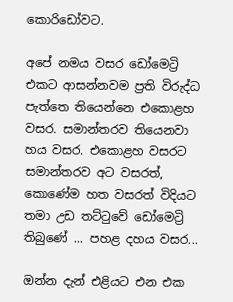කොරිඩෝවට.

අපේ නමය වසර ඩෝමෙට්‍රි එකට ආසන්නවම ප්‍රති විරුද්ධ පැත්තෙ තියෙන්නෙ එකොළහ වසර. සමාන්තරව තියෙනවා හය වසර. එකොළහ වසරට සමාන්තරව අට වසරත්, කොණේම හත වසරත් විදියට තමා උඩ තට්ටුවේ ඩෝමෙට්‍රි තිබුණේ ... පහළ දහය වසර...

ඔන්න දැන් එළියට එන එක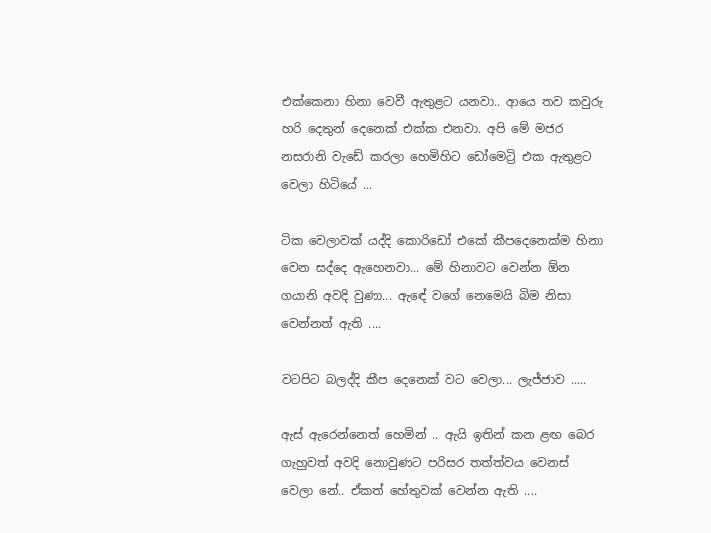එක්කෙනා හිනා වෙවී ඇතුළට යනවා.. ආයෙ තව කවුරු හරි දෙතුන් දෙනෙක් එක්ක එනවා. අපි මේ මජර නසරානි වැඩේ කරලා හෙමිහිට ඩෝමෙට්‍රි එක ඇතුළට වෙලා හිටියේ ...

ටික වෙලාවක් යද්දි කොරිඩෝ එකේ කීපදෙනෙක්ම හිනා    වෙන සද්දෙ ඇහෙනවා... මේ හිනාවට වෙන්න ඕන ගයානි අවදි වුණා... ඇඳේ වගේ නෙමෙයි බිම නිසා වෙන්නත් ඇති ....

වටපිට බලද්දි කීප දෙනෙක් වට වෙලා... ලැජ්ජාව .....

ඇස් ඇරෙන්නෙත් හෙමින් .. ඇයි ඉතින් කන ළඟ බෙර ගැහුවත් අවදි නොවුණට පරිසර තත්ත්වය වෙනස් වෙලා නේ.. ඒකත් හේතුවක් වෙන්න ඇති ....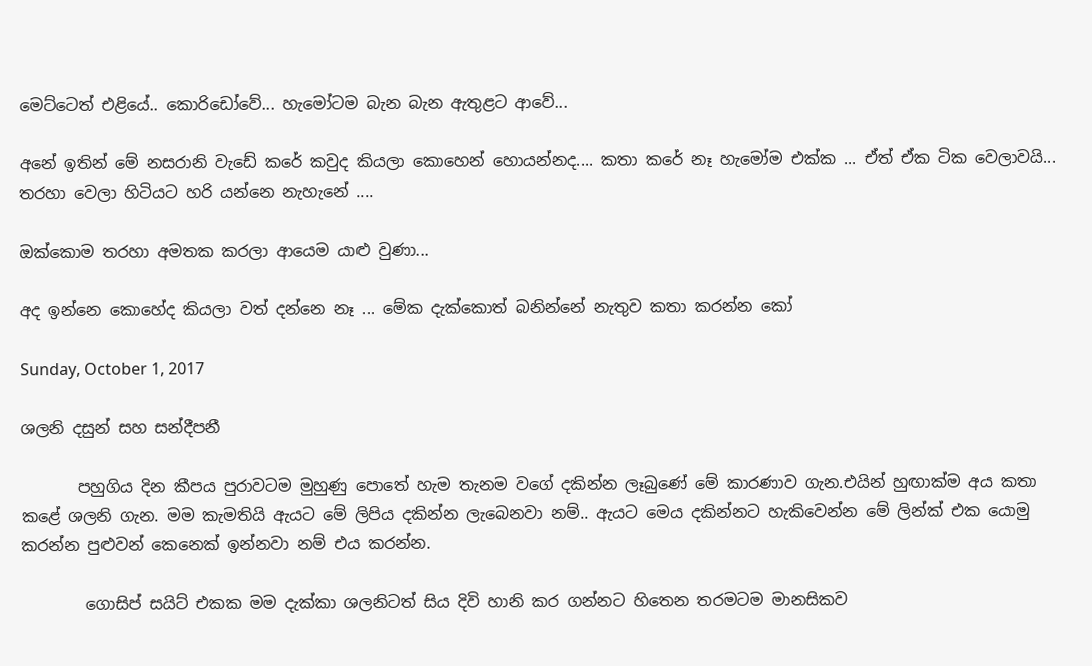මෙට්ටෙත් එළියේ.. කොරිඩෝවේ... හැමෝටම බැන බැන ඇතුළට ආවේ...

අනේ ඉතින් මේ නසරානි වැඩේ කරේ කවුද කියලා කොහෙන් හොයන්නද.... කතා කරේ නෑ හැමෝම එක්ක ... ඒත් ඒක ටික වෙලාවයි... තරහා වෙලා හිටියට හරි යන්නෙ නැහැනේ ....

ඔක්කොම තරහා අමතක කරලා ආයෙම යාළු වුණා...

අද ඉන්නෙ කොහේද කියලා වත් දන්නෙ නෑ ... මේක දැක්කොත් බනින්නේ නැතුව කතා කරන්න කෝ

Sunday, October 1, 2017

ශලනි දසුන් සහ සන්දීපනී

       පහුගිය දින කීපය පුරාවටම මුහුණු පොතේ හැම තැනම වගේ දකින්න ලෑබුණේ මේ කාරණාව ගැන.එයින් හුඟාක්ම අය කතා කළේ ශලනි ගැන. මම කැමතියි ඇයට මේ ලිපිය දකින්න ලැබෙනවා නම්.. ඇයට මෙය දකින්නට හැකිවෙන්න මේ ලින්ක් එක යොමු කරන්න පුළුවන් කෙනෙක් ඉන්නවා නම් එය කරන්න.

        ගොසිප් සයිට් එකක මම දැක්කා ශලනිටත් සිය දිවි හානි කර ගන්නට හිතෙන තරමටම මානසිකව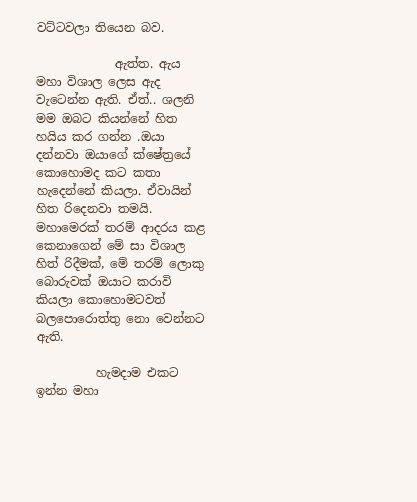වට්ටවලා තියෙන බව.

             ඇත්ත. ඇය මහා විශාල ලෙස ඇද වැටෙන්න ඇති. ඒත්.. ශලනි මම ඔබට කියන්නේ හිත හයිය කර ගන්න .ඔයා දන්නවා ඔයාගේ ක්ෂේත්‍රයේ කොහොමද කට කතා හැදෙන්නේ කියලා. ඒවායින් හිත රිදෙනවා තමයි. මහාමෙරක් තරම් ආදරය කළ කෙනාගෙන් මේ සා විශාල හිත් රිදීමක්, මේ තරම් ලොකු බොරුවක් ඔයාට කරාවි කියලා කොහොමටවත් බලපොරොත්තු නො වෙන්නට ඇති.

          හැමදාම එකට ඉන්න මහා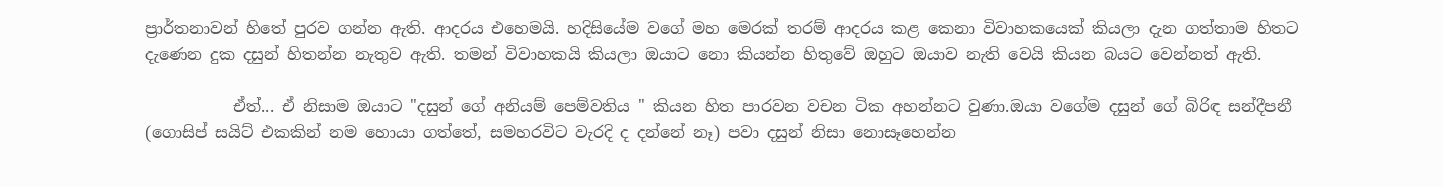ප්‍රාර්තනාවන් හිතේ පුරව ගන්න ඇති. ආදරය එහෙමයි. හදිසියේම වගේ මහ මෙරක් තරම් ආදරය කළ කෙනා විවාහකයෙක් කියලා දැන ගත්තාම හිතට දැණෙන දුක දසුන් හිතන්න නැතුව ඇති. තමන් විවාහකයි කියලා ඔයාට නො කියන්න හිතුවේ ඔහුට ඔයාව නැති වෙයි කියන බයට වෙන්නත් ඇති.

           ඒත්... ඒ නිසාම ඔයාට "දසුන් ගේ අනියම් පෙම්වතිය " කියන හිත පාරවන වචන ටික අහන්නට වුණා.ඔයා වගේම දසුන් ගේ බිරිඳ සන්දීපනී (ගොසිප් සයිට් එකකින් නම හොයා ගත්තේ, සමහරවිට වැරදි ද දන්නේ නෑ) පවා දසුන් නිසා නොසෑහෙන්න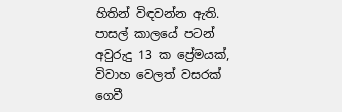හිතින් විඳවන්න ඇති. පාසල් කාලයේ පටන් අවුරුදු 13 ක ප්‍රේමයක්, විවාහ වෙලත් වසරක් ගෙවී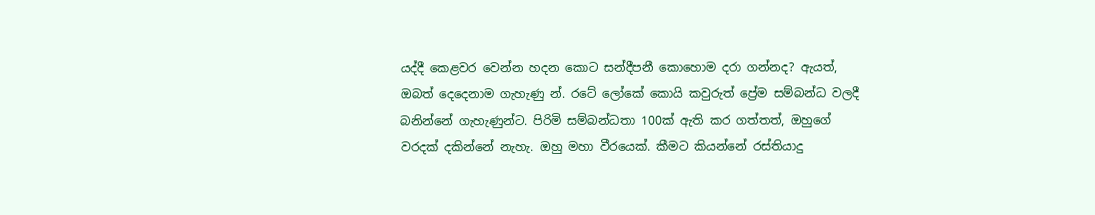යද්දී කෙළවර වෙන්න හදන කොට සන්දීපනී කොහොම දරා ගන්නද? ඇයත්, ඔබත් දෙදෙනාම ගැහැණු න්. රටේ ලෝකේ කොයි කවුරුත් ප්‍රේම සම්බන්ධ වලදී බනින්නේ ගැහැණුන්ට. පිරිමි සම්බන්ධතා 100ක් ඇති කර ගත්තත්, ඔහුගේ වරදක් දකින්නේ නැහැ. ඔහු මහා වීරයෙක්. කීමට කියන්නේ රස්තියාදු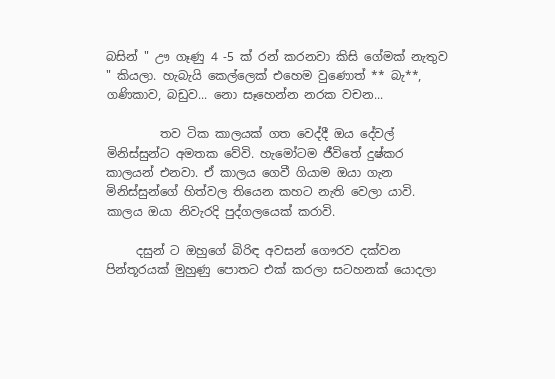බසින් " ඌ ගෑණු 4 -5 ක් රන් කරනවා කිසි ගේමක් නැතුව " කියලා. හැබැයි කෙල්ලෙක් එහෙම වුණොත් ** බැ**, ගණිකාව, බඩුව... නො සෑහෙන්න නරක වචන...

         තව ටික කාලයක් ගත වෙද්දී ඔය දේවල් මිනිස්සුන්ට අමතක වේවි. හැමෝටම ජීවිතේ දුෂ්කර කාලයන් එනවා. ඒ කාලය ගෙවී ගියාම ඔයා ගැන මිනිස්සුන්ගේ හිත්වල තියෙන කහට නැති වෙලා යාවි. කාලය ඔයා නිවැරදි පුද්ගලයෙක් කරාවි.

     දසුන් ට ඔහුගේ බිරිඳ අවසන් ගෞරව දක්වන පින්තූරයක් මුහුණු පොතට එක් කරලා සටහනක් යොදලා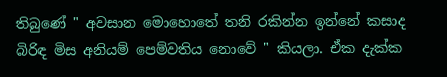තිබුණේ " අවසාන මොහොතේ තනි රකින්න ඉන්නේ කසාද බිරිඳ මිස අනියම් පෙම්වතිය නොවේ " කියලා. ඒක දැක්ක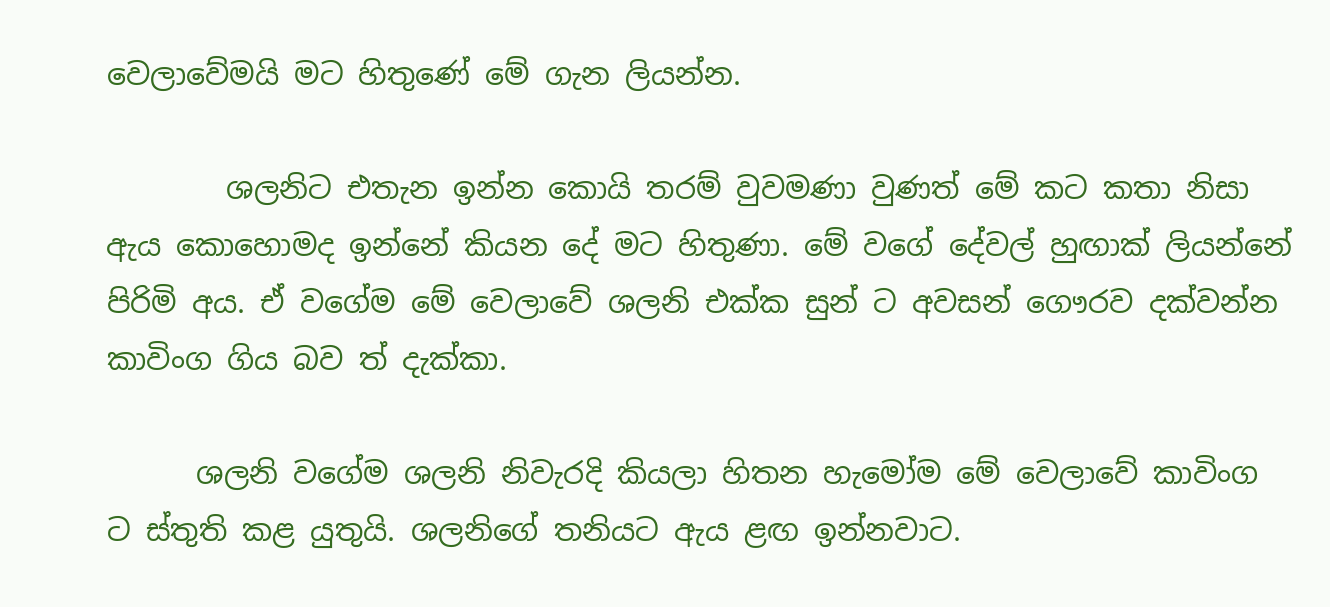වෙලාවේමයි මට හිතුණේ මේ ගැන ලියන්න.

        ශලනිට එතැන ඉන්න කොයි තරම් වුවමණා වුණත් මේ කට කතා නිසා ඇය කොහොමද ඉන්නේ කියන දේ මට හිතුණා. මේ වගේ දේවල් හුඟාක් ලියන්නේ පිරිමි අය. ඒ වගේම මේ වෙලාවේ ශලනි එක්ක සුන් ට අවසන් ගෞරව දක්වන්න කාවිංග ගිය බව ත් දැක්කා.

      ශලනි වගේම ශලනි නිවැරදි කියලා හිතන හැමෝම මේ වෙලාවේ කාවිංග ට ස්තුති කළ යුතුයි. ශලනිගේ තනියට ඇය ළඟ ඉන්නවාට.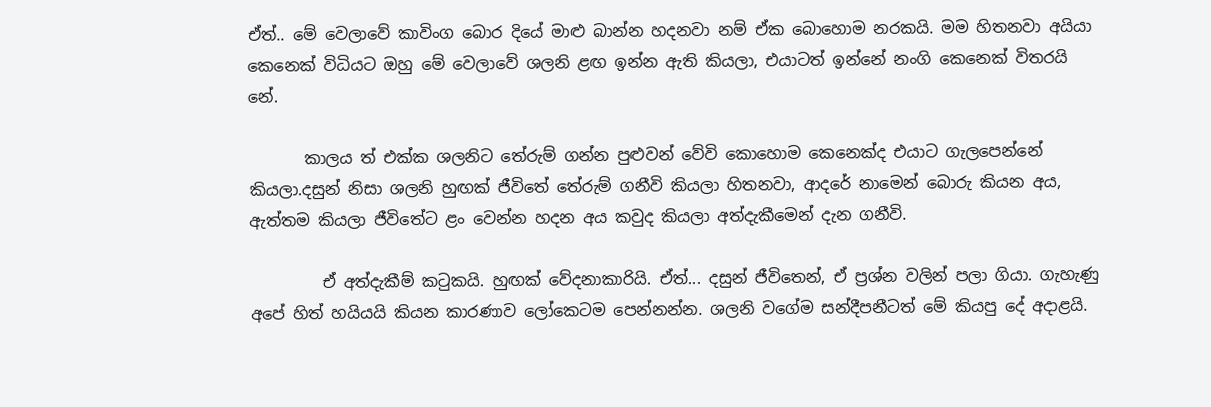ඒත්.. මේ වෙලාවේ කාවිංග බොර දියේ මාළු බාන්න හදනවා නම් ඒක බොහොම නරකයි. මම හිතනවා අයියා කෙනෙක් විධියට ඔහු මේ වෙලාවේ ශලනි ළඟ ඉන්න ඇති කියලා, එයාටත් ඉන්නේ නංගි කෙනෙක් විතරයි නේ.

       කාලය ත් එක්ක ශලනිට තේරුම් ගන්න පුළුවන් වේවි කොහොම කෙනෙක්ද එයාට ගැලපෙන්නේ කියලා.දසුන් නිසා ශලනි හුඟක් ජීවිතේ තේරුම් ගනීවි කියලා හිතනවා, ආදරේ නාමෙන් බොරු කියන අය, ඇත්තම කියලා ජීවිතේට ළං වෙන්න හදන අය කවුද කියලා අත්දැකීමෙන් දැන ගනීවි.

         ඒ අත්දැකීම් කටුකයි. හුඟක් වේදනාකාරියි. ඒත්... දසුන් ජීවිතෙන්, ඒ ප්‍රශ්න වලින් පලා ගියා. ගැහැණු අපේ හිත් හයියයි කියන කාරණාව ලෝකෙටම පෙන්නන්න. ශලනි වගේම සන්දීපනීටත් මේ කියපු දේ අදාළයි.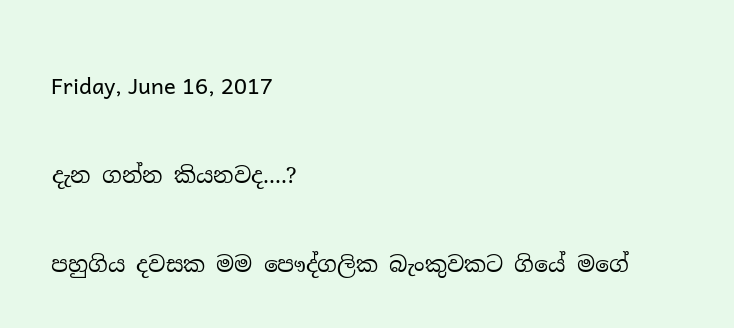Friday, June 16, 2017

දැන ගන්න කියනවද....?

පහුගිය දවසක මම පෞද්ගලික බැංකුවකට ගියේ මගේ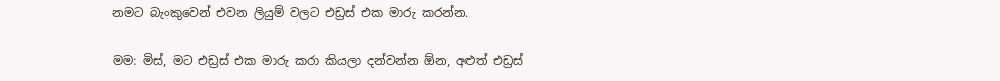නමට බැංකුවෙන් එවන ලියුම් වලට එඩ්‍රස් එක මාරු කරන්න.

මම: මිස්, මට එඩ්‍රස් එක මාරු කරා කියලා දන්වන්න ඕන, අළුත් එඩ්‍රස්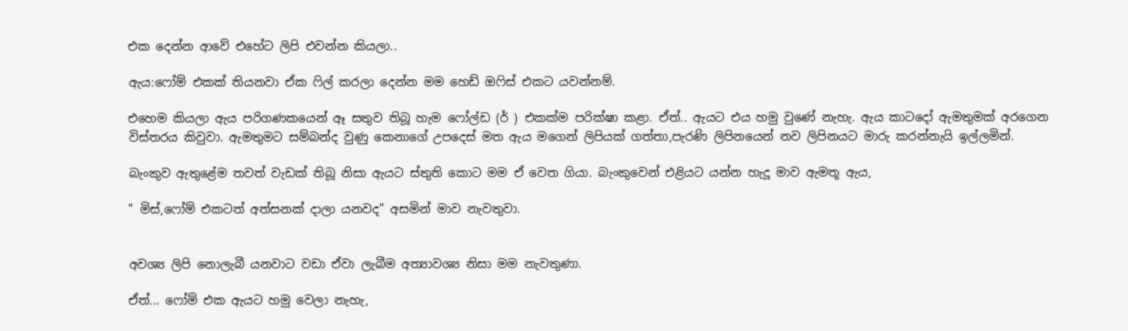එක දෙන්න ආවේ එහේට ලිපි එවන්න කියලා..

ඇය:ෆෝම් එකක් තියනවා ඒක ෆිල් කරලා දෙන්න මම හෙඩ් ඔෆිස් එකට යවන්නම්.

එහෙම කියලා ඇය පරිගණකයෙන් ඈ සතුව තිබූ හැම ෆෝල්ඩ (ර් ) එකක්ම පරික්ෂා කළා. ඒත්.. ඇයට එය හමු වුණේ නැහැ. ඇය කාටදෝ ඇමතුමක් අරගෙන විස්තරය කිවුවා. ඇමතුමට සම්බන්ද වුණු කෙනාගේ උපදෙස් මත ඇය මගෙන් ලිපියක් ගත්තා,පැරණි ලිපිනයෙන් නව ලිපිනයට මාරු කරන්නැයි ඉල්ලමින්.

බැංකුව ඇතුළේම තවත් වැඩක් තිබූ නිසා ඇයට ස්තුති කොට මම ඒ වෙත ගියා. බැංකුවෙන් එළියට යන්න හැදූ මාව ඇමතූ ඇය,

" මිස්,ෆෝම් එකටත් අත්සනක් දාලා යනවද" අසමින් මාව නැවතුවා.


අවශ්‍ය ලිපි නොලැබී යනවාට වඩා ඒවා ලැබීම අත්‍යාවශ්‍ය නිසා මම නැවතුණා.

ඒත්... ෆෝම් එක ඇයට හමු වෙලා නැහැ,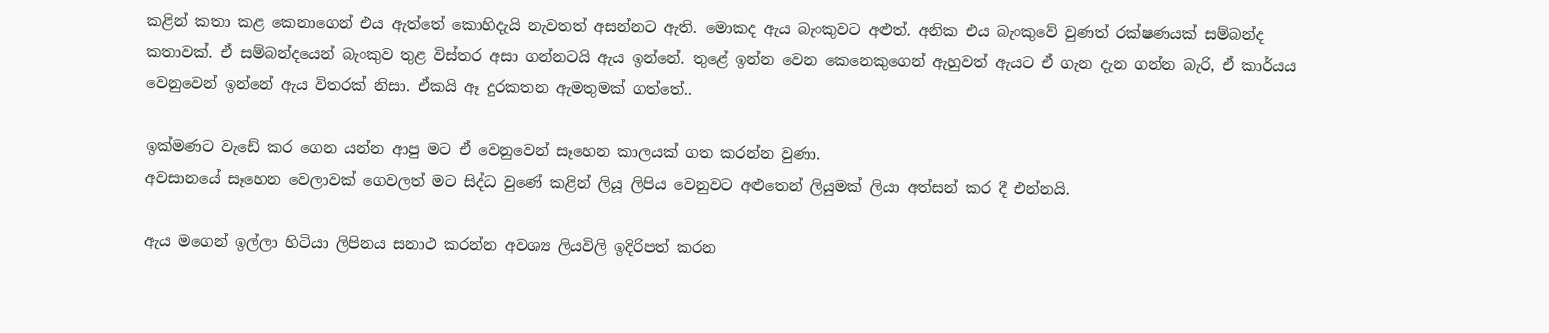කළින් කතා කළ කෙනාගෙන් එය ඇත්තේ කොහිදැයි නැවතත් අසන්නට ඇති. මොකද ඇය බැංකුවට අළුත්. අනික එය බැංකුවේ වුණත් රක්ෂණයක් සම්බන්ද කතාවක්. ඒ සම්බන්දයෙන් බැංකුව තුළ විස්තර අසා ගන්නටයි ඇය ඉන්නේ. තුළේ ඉන්න වෙන කෙනෙකුගෙන් ඇහුවත් ඇයට ඒ ගැන දැන ගන්න බැරි, ඒ කාර්යය වෙනුවෙන් ඉන්නේ ඇය විතරක් නිසා. ඒකයි ඈ දුරකතන ඇමතුමක් ගත්තේ..

ඉක්මණට වැඩේ කර ගෙන යන්න ආපු මට ඒ වෙනුවෙන් සෑහෙන කාලයක් ගත කරන්න වුණා.
අවසානයේ සෑහෙන වෙලාවක් ගෙවලත් මට සිද්ධ වුණේ කළින් ලියූ ලිපිය වෙනුවට අළුතෙන් ලියුමක් ලියා අත්සන් කර දී එන්නයි.

ඇය මගෙන් ඉල්ලා හිටියා ලිපිනය සනාථ කරන්න අවශ්‍ය ලියවිලි ඉදිරිපත් කරන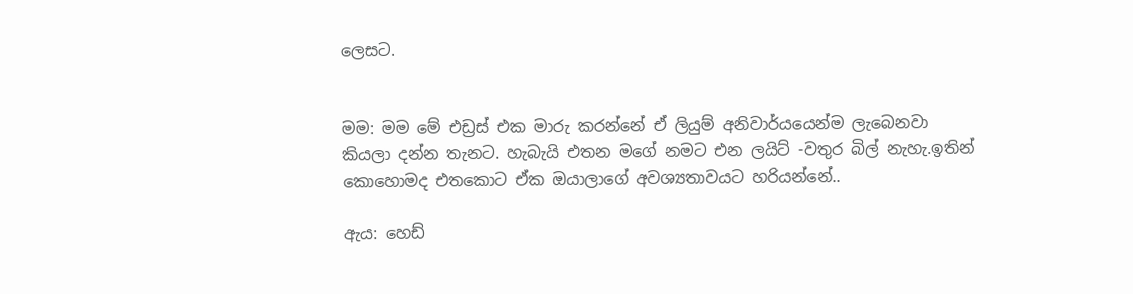ලෙසට.


මම: මම මේ එඩ්‍රස් එක මාරු කරන්නේ ඒ ලියුම් අනිවාර්යයෙන්ම ලැබෙනවා කියලා දන්න තැනට. හැබැයි එතන මගේ නමට එන ලයිට් -වතුර බිල් නැහැ.ඉතින් කොහොමද එතකොට ඒක ඔයාලාගේ අවශ්‍යතාවයට හරියන්නේ..

ඇය: හෙඩ්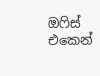ඔෆිස් එකෙන්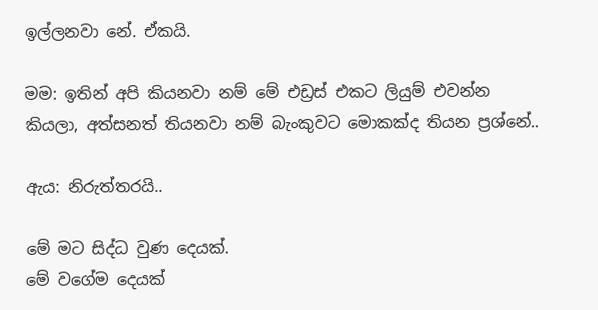ඉල්ලනවා නේ. ඒකයි.

මම: ඉතින් අපි කියනවා නම් මේ එඩ්‍රස් එකට ලියුම් එවන්න කියලා, අත්සනත් තියනවා නම් බැංකුවට මොකක්ද තියන ප්‍රශ්නේ..

ඇය: නිරුත්තරයි..

මේ මට සිද්ධ වුණ දෙයක්.
මේ වගේම දෙයක්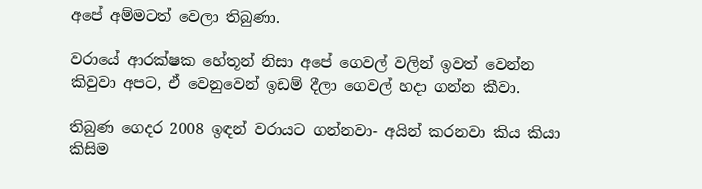අපේ අම්මටත් වෙලා තිබුණා.

වරායේ ආරක්ෂක හේතූන් නිසා අපේ ගෙවල් වලින් ඉවත් වෙන්න කිවුවා අපට, ඒ වෙනුවෙන් ඉඩම් දීලා ගෙවල් හදා ගන්න කීවා.

තිබුණ ගෙදර 2008 ඉඳන් වරායට ගන්නවා- අයින් කරනවා කිය කියා කිසිම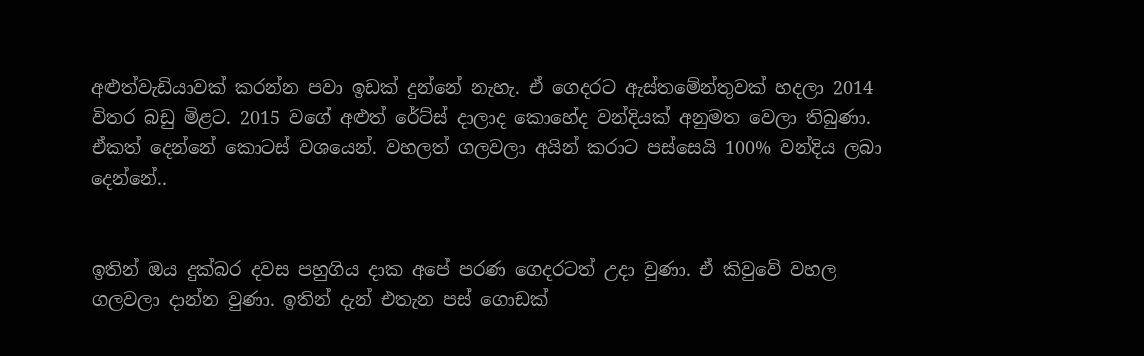අළුත්වැඩියාවක් කරන්න පවා ඉඩක් දුන්නේ නැහැ. ඒ ගෙදරට ඇස්තමේන්තුවක් හදලා 2014 විතර බඩු මිළට. 2015 වගේ අළුත් රේට්ස් දාලාද කොහේද වන්දියක් අනුමත වෙලා තිබුණා. ඒකත් දෙන්නේ කොටස් වශයෙන්. වහලත් ගලවලා අයින් කරාට පස්සෙයි 100% වන්දිය ලබා දෙන්නේ..


ඉතින් ඔය දුක්බර දවස පහුගිය දාක අපේ පරණ ගෙදරටත් උදා වුණා. ඒ කිවුවේ වහල ගලවලා දාන්න වුණා. ඉතින් දැන් එතැන පස් ගොඩක්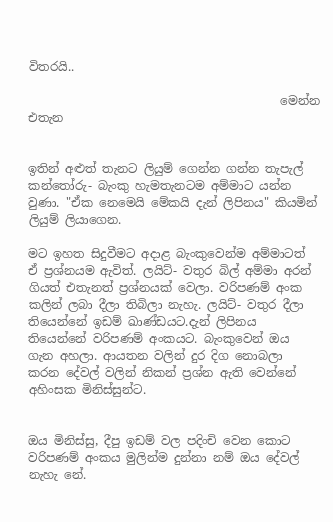විතරයි..

                                          මෙන්න එතැන


ඉතින් අළුත් තැනට ලියුම් ගෙන්න ගන්න තැපැල් කන්තෝරු- බැංකු හැමතැනටම අම්මාට යන්න වුණා. "ඒක නෙමෙයි මේකයි දැන් ලිපිනය" කියමින් ලියුම් ලියාගෙන.

මට ඉහත සිදුවීමට අදාළ බැංකුවෙන්ම අම්මාටත් ඒ ප්‍රශ්නයම ඇවිත්. ලයිට්- වතුර බිල් අම්මා අරන් ගියත් එතැනත් ප්‍රශ්නයක් වෙලා. වරිපණම් අංක කලින් ලබා දීලා තිබිලා නැහැ. ලයිට්- වතුර දීලා තියෙන්නේ ඉඩම් ඛාණ්ඩයට.දැන් ලිපිනය තියෙන්නේ වරිපණම් අංකයට. බැංකුවෙන් ඔය ගැන අහලා. ආයතන වලින් දුර දිග නොබලා කරන දේවල් වලින් නිකන් ප්‍රශ්න ඇති වෙන්නේ අහිංසක මිනිස්සුන්ට.


ඔය මිනිස්සු, දීපු ඉඩම් වල පදිංචි වෙන කොට වරිපණම් අංකය මුලින්ම දුන්නා නම් ඔය දේවල් නැහැ නේ.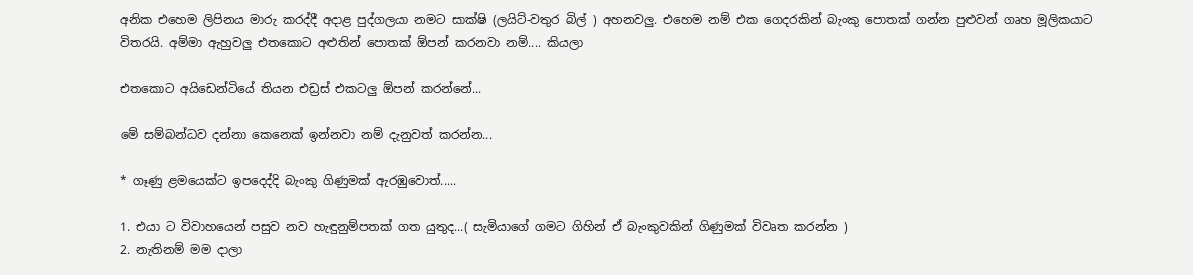අනික එහෙම ලිපිනය මාරු කරද්දී අදාළ පුද්ගලයා නමට සාක්ෂි (ලයිට්-වතුර බිල් ) අහනවලු. එහෙම නම් එක ගෙදරකින් බැංකු පොතක් ගන්න පුළුවන් ගෘහ මූලිකයාට විතරයි. අම්මා ඇහුවලු එතකොට අළුතින් පොතක් ඕපන් කරනවා නම්.... කියලා

එතකොට අයිඩෙන්ටියේ තියන එඩ්‍රස් එකටලු ඕපන් කරන්නේ...

මේ සම්බන්ධව දන්නා කෙනෙක් ඉන්නවා නම් දැනුවත් කරන්න...

* ගෑණු ළමයෙක්ට ඉපදෙද්දි බැංකු ගිණුමක් ඇරඹුවොත්.....

1. එයා ට විවාහයෙන් පසුව නව හැඳුනුම්පතක් ගත යුතුද...( සැමියාගේ ගමට ගිහින් ඒ බැංකුවකින් ගිණුමක් විවෘත කරන්න )
2. නැතිනම් මම දාලා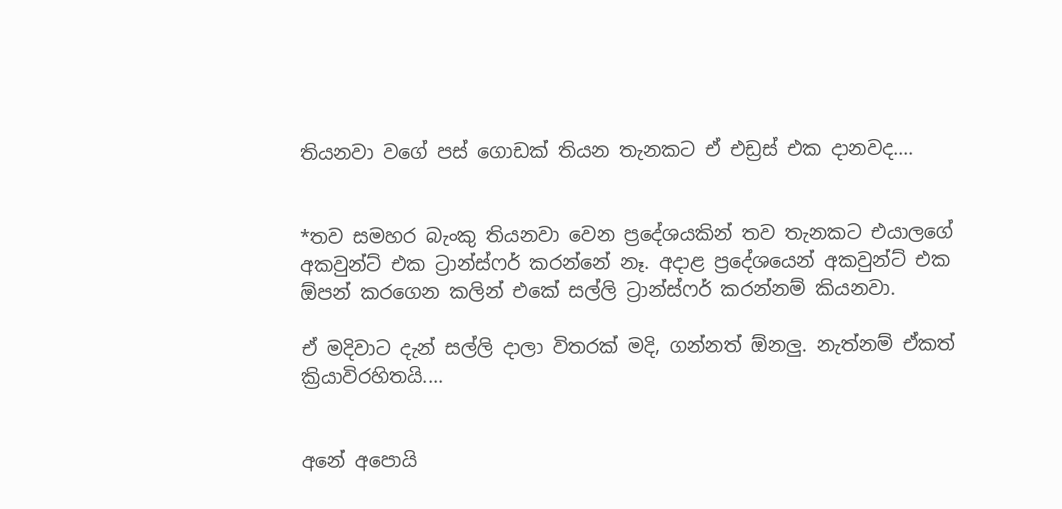තියනවා වගේ පස් ගොඩක් තියන තැනකට ඒ එඩ්‍රස් එක දානවද....


*තව සමහර බැංකු තියනවා වෙන ප්‍රදේශයකින් තව තැනකට එයාලගේ අකවුන්ට් එක ට්‍රාන්ස්ෆර් කරන්නේ නෑ. අදාළ ප්‍රදේශයෙන් අකවුන්ට් එක ඕපන් කරගෙන කලින් එකේ සල්ලි ට්‍රාන්ස්ෆර් කරන්නම් කියනවා.

ඒ මදිවාට දැන් සල්ලි දාලා විතරක් මදි, ගන්නත් ඕනලු. නැත්නම් ඒකත් ක්‍රියාවිරහිතයි....


අනේ අපොයි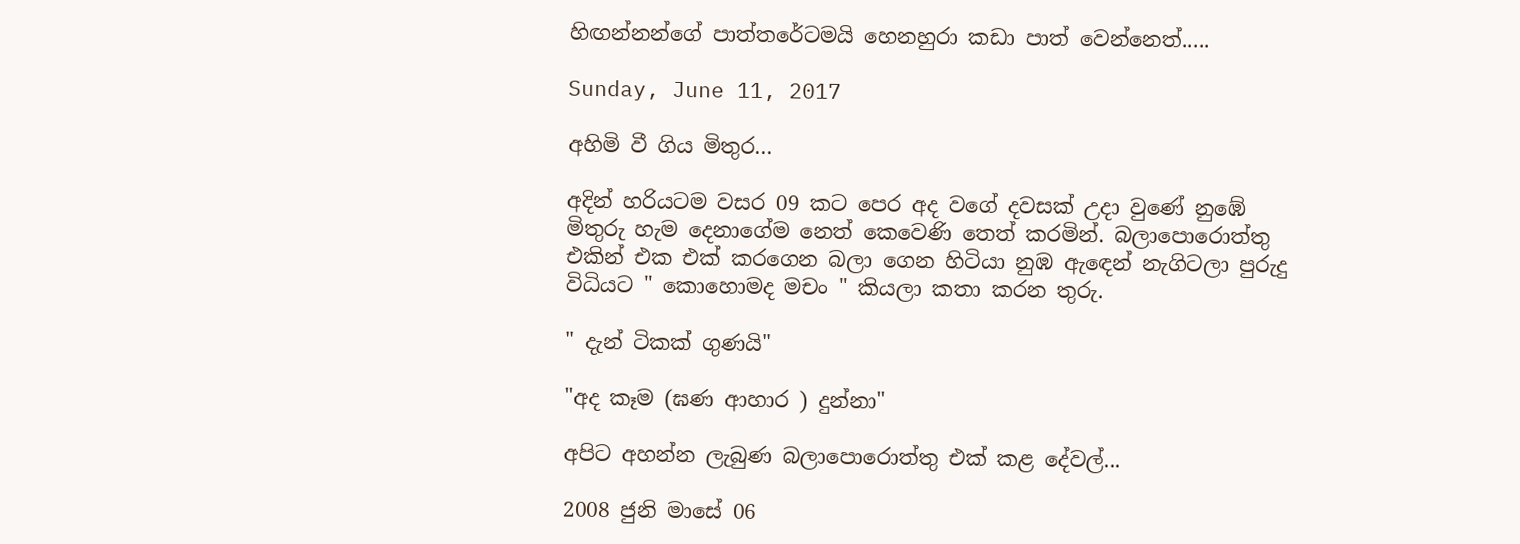හිඟන්නන්ගේ පාත්තරේටමයි හෙනහුරා කඩා පාත් වෙන්නෙත්.....

Sunday, June 11, 2017

අහිමි වී ගිය මිතුර...

අදින් හරියටම වසර 09 කට පෙර අද වගේ දවසක් උදා වුණේ නුඹේ මිතුරු හැම දෙනාගේම නෙත් කෙවෙණි තෙත් කරමින්. බලාපොරොත්තු එකින් එක එක් කරගෙන බලා ගෙන හිටියා නුඹ ඇඳෙන් නැගිටලා පුරුදු විධියට " කොහොමද මචං " කියලා කතා කරන තුරු.

" දැන් ටිකක් ගුණයි"

"අද කෑම (ඝණ ආහාර ) දුන්නා"

අපිට අහන්න ලැබුණ බලාපොරොත්තු එක් කළ දේවල්...

2008 ජුනි මාසේ 06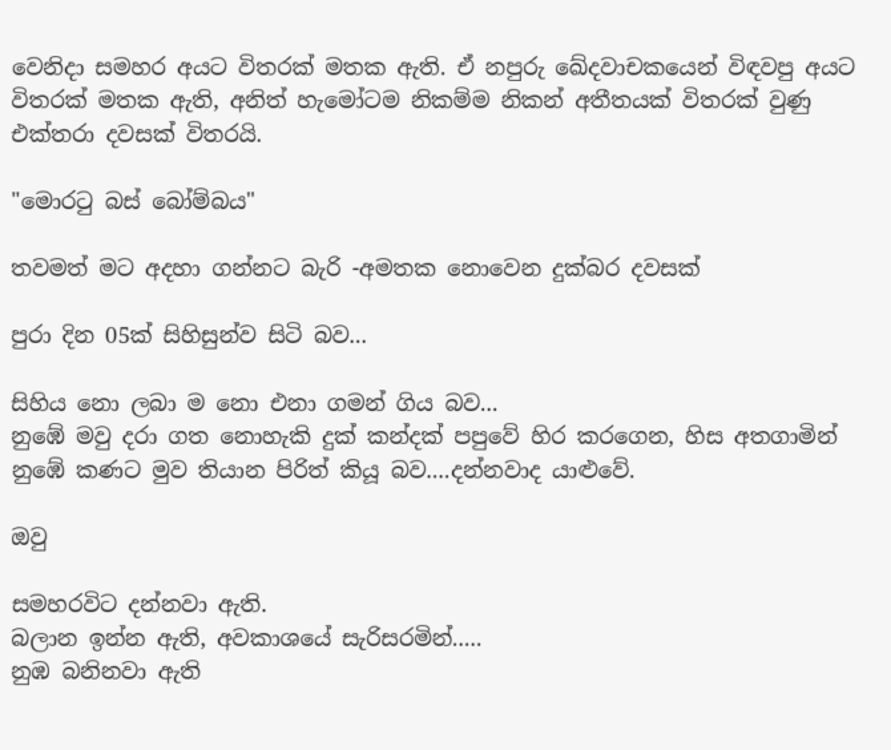වෙනිදා සමහර අයට විතරක් මතක ඇති. ඒ නපුරු ඛේදවාචකයෙන් විඳවපු අයට විතරක් මතක ඇති, අනිත් හැමෝටම නිකම්ම නිකන් අතීතයක් විතරක් වුණු එක්තරා දවසක් විතරයි.

"මොරටු බස් බෝම්බය"

තවමත් මට අදහා ගන්නට බැරි -අමතක නොවෙන දුක්බර දවසක්

පුරා දින 05ක් සිහිසුන්ව සිටි බව...

සිහිය නො ලබා ම නො එනා ගමන් ගිය බව...
නුඹේ මවු දරා ගත නොහැකි දුක් කන්දක් පපුවේ හිර කරගෙන, හිස අතගාමින් නුඹේ කණට මුව තියාන පිරිත් කියූ බව....දන්නවාද යාළුවේ.

ඔවු

සමහරවිට දන්නවා ඇති.
බලාන ඉන්න ඇති, අවකාශයේ සැරිසරමින්.....
නුඹ බනිනවා ඇති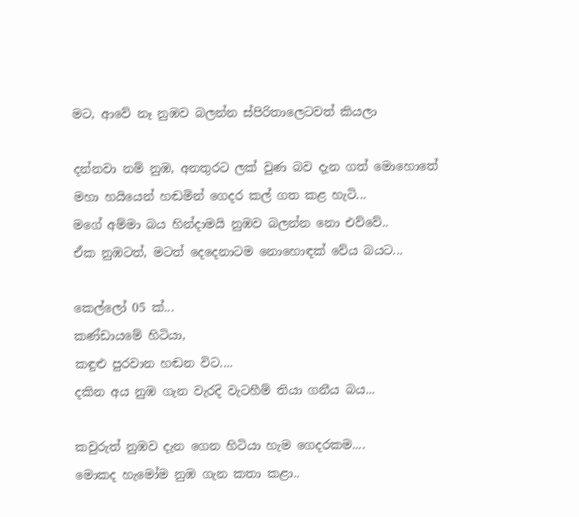මට, ආවේ නෑ නුඹව බලන්න ස්පිරිතාලෙටවත් කියලා

දන්නවා නම් නුඹ, අනතුරට ලක් වුණ බව දැන ගත් මොහොතේ මහා හයියෙන් හඬමින් ගෙදර කල් ගත කළ හැටි...
මගේ අම්මා බය හින්දාමයි නුඹව බලන්න නො එව්වේ..
ඒක නුඹටත්, මටත් දෙදෙනාටම නොහොඳක් වේය බයට...

කෙල්ලෝ 05 ක්...
කණ්ඩායමේ හිටියා,
කඳුළු පුරවාන හඬන විට....
දකින අය නුඹ ගැන වැරදි වැටහීම් තියා ගනීය බය...

කවුරුත් නුඹව දැන ගෙන හිටියා හැම ගෙදරකම....
මොකද හැමෝම නුඹ ගැන කතා කළා..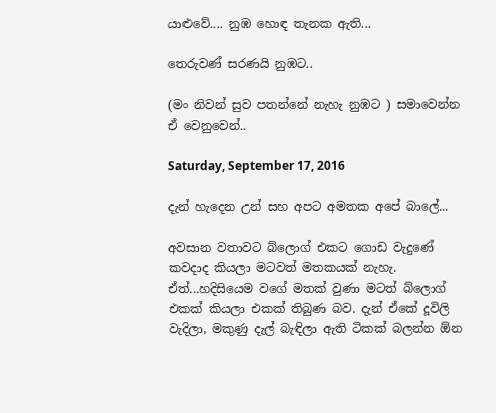යාළුවේ.... නුඹ හොඳ තැනක ඇති...

තෙරුවණ් සරණයි නුඹට..

(මං නිවන් සුව පතන්නේ නැහැ නුඹට ) සමාවෙන්න ඒ වෙනුවෙන්..

Saturday, September 17, 2016

දැන් හැදෙන උන් සහ අපට අමතක අපේ බාලේ...

අවසාන වතාවට බ්ලොග් එකට ගොඩ වැදුණේ කවදාද කියලා මටවත් මතකයක් නැහැ. ඒත්...හදිසියෙම වගේ මතක් වුණා මටත් බ්ලොග් එකක් කියලා එකක් තිබුණ බව. දැන් ඒකේ දූවිලි වැදිලා, මකුණු දැල් බැඳිලා ඇති ටිකක් බලන්න ඕන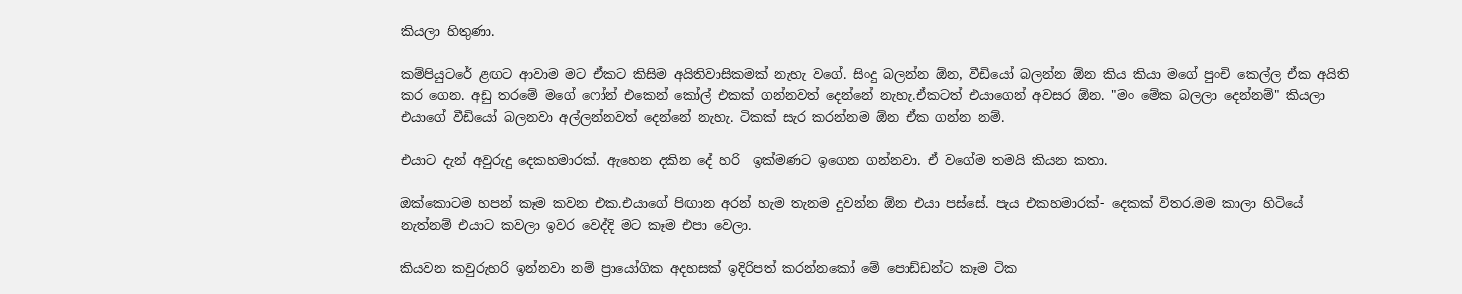කියලා හිතුණා.

කම්පියුටරේ ළඟට ආවාම මට ඒකට කිසිම අයිතිවාසිකමක් නැහැ වගේ. සිංදු බලන්න ඕන, වීඩියෝ බලන්න ඕන කිය කියා මගේ පුංචි කෙල්ල ඒක අයිති කර ගෙන. අඩු තරමේ මගේ ෆෝන් එකෙන් කෝල් එකක් ගන්නවත් දෙන්නේ නැහැ.ඒකටත් එයාගෙන් අවසර ඕන. "මං මේක බලලා දෙන්නම්" කියලා එයාගේ වීඩියෝ බලනවා අල්ලන්නවත් දෙන්නේ නැහැ. ටිකක් සැර කරන්නම ඕන ඒක ගන්න නම්.

එයාට දැන් අවුරුදු දෙකහමාරක්. ඇහෙන දකින දේ හරි  ඉක්මණට ඉගෙන ගන්නවා. ඒ වගේම තමයි කියන කතා.

ඔක්කොටම හපන් කෑම කවන එක.එයාගේ පිඟාන අරන් හැම තැනම දුවන්න ඕන එයා පස්සේ. පැය එකහමාරක්- දෙකක් විතර.මම කාලා හිටියේ නැත්නම් එයාට කවලා ඉවර වෙද්දි මට කෑම එපා වෙලා.

කියවන කවුරුහරි ඉන්නවා නම් ප්‍රායෝගික අදහසක් ඉදිරිපත් කරන්නකෝ මේ පොඩ්ඩන්ට කෑම ටික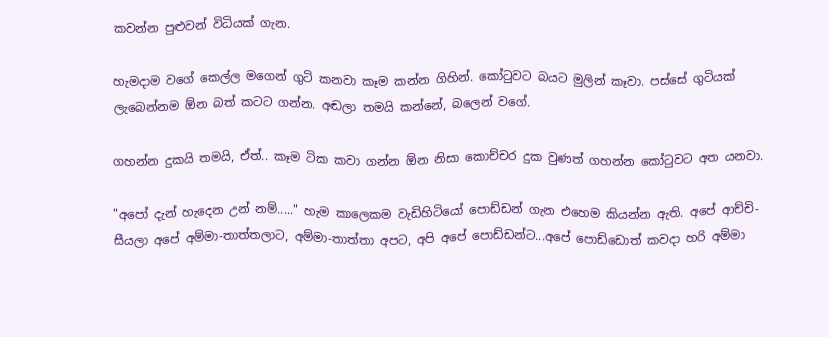කවන්න පුළුවන් විධියක් ගැන.

හැමදාම වගේ කෙල්ල මගෙන් ගුටි කනවා කෑම කන්න ගිහින්. කෝටුවට බයට මුලින් කෑවා. පස්සේ ගුටියක් ලැබෙන්නම ඕන බත් කටට ගන්න. අඬලා තමයි කන්නේ, බලෙන් වගේ.

ගහන්න දුකයි තමයි, ඒත්.. කෑම ටික කවා ගන්න ඕන නිසා කොච්චර දුක වුණත් ගහන්න කෝටුවට අත යනවා.

"අපෝ දැන් හැදෙන උන් නම්....." හැම කාලෙකම වැඩිහිටියෝ පොඩ්ඩන් ගැන එහෙම කියන්න ඇති. අපේ ආච්චි-සීයලා අපේ අම්මා-තාත්තලාට, අම්මා-තාත්තා අපට, අපි අපේ පොඩ්ඩන්ට...අපේ පොඩ්ඩොත් කවදා හරි අම්මා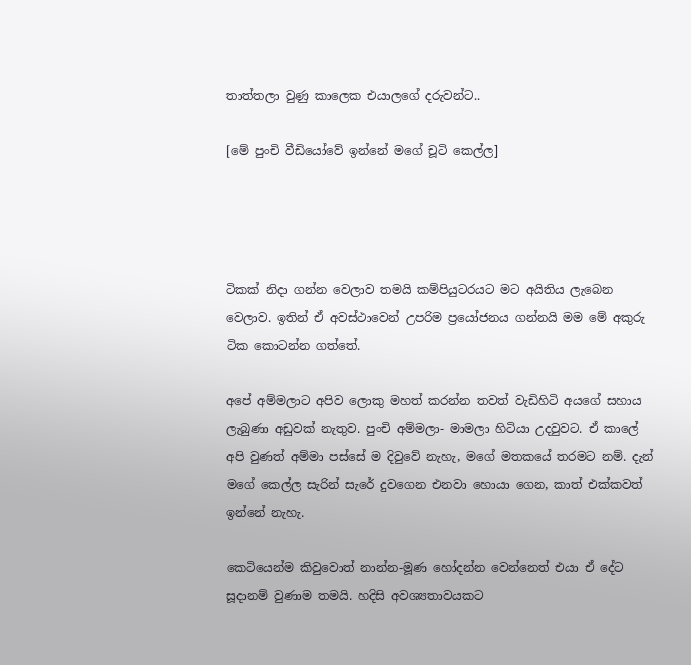තාත්තලා වුණු කාලෙක එයාලගේ දරුවන්ට..

[මේ පුංචි වීඩියෝවේ ඉන්නේ මගේ චූටි කෙල්ල]




ටිකක් නිදා ගන්න වෙලාව තමයි කම්පියුටරයට මට අයිතිය ලැබෙන වෙලාව. ඉතින් ඒ අවස්ථාවෙන් උපරිම ප්‍රයෝජනය ගන්නයි මම මේ අකුරු ටික කොටන්න ගත්තේ.

අපේ අම්මලාට අපිව ලොකු මහත් කරන්න තවත් වැඩිහිටි අයගේ සහාය ලැබුණා අඩුවක් නැතුව. පුංචි අම්මලා- මාමලා හිටියා උදවුවට. ඒ කාලේ අපි වුණත් අම්මා පස්සේ ම දිවුවේ නැහැ, මගේ මතකයේ තරමට නම්. දැන් මගේ කෙල්ල සැරින් සැරේ දුවගෙන එනවා හොයා ගෙන, කාත් එක්කවත් ඉන්නේ නැහැ.

කෙටියෙන්ම කිවුවොත් නාන්න-මූණ හෝදන්න වෙන්නෙත් එයා ඒ දේට සූදානම් වුණාම තමයි. හදිසි අවශ්‍යතාවයකට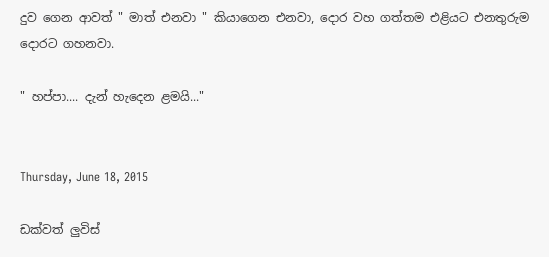දුව ගෙන ආවත් " මාත් එනවා " කියාගෙන එනවා, දොර වහ ගත්තම එළියට එනතුරුම දොරට ගහනවා.

" හප්පා.... දැන් හැදෙන ළමයි..."


Thursday, June 18, 2015

ඩක්වත් ලුවිස්‌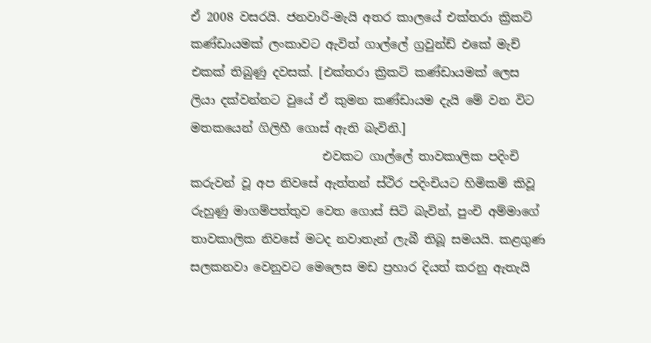ඒ 2008 වසරයි. ජනවාරි-මැයි අතර කාලයේ එක්තරා ක්‍රිකට් කණ්ඩායමක් ලංකාවට ඇවිත් ගාල්ලේ ග්‍රවුන්ඩ් එකේ මැච් එකක් තිබුණු දවසක්. [එක්තරා ක්‍රිකට් කණ්ඩායමක් ලෙස ලියා දක්වන්නට වුයේ ඒ කුමන කණ්ඩායම දැයි මේ වන විට මතකයෙන් ගිලිහී ගොස් ඇති බැවිනි.]
                      එවකට ගාල්ලේ තාවකාලික පදිංචි කරුවන් වූ අප නිවසේ ඇත්තන් ස්ථිර පදිංචියට හිමිකම් කිවූ රුහුණු මාගම්පත්තුව වෙත ගොස් සිටි බැවින්, පුංචි අම්මාගේ තාවකාලික නිවසේ මටද නවාතැන් ලැබී තිබූ සමයයි. කළගුණ සලකනවා වෙනුවට මෙලෙස මඩ ප්‍රහාර දියත් කරනු ඇතැයි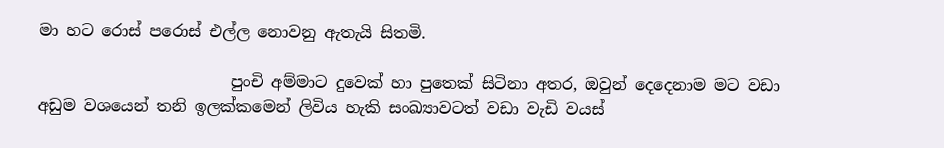මා හට රොස් පරොස් එල්ල නොවනු ඇතැයි සිතමි.

                        පුංචි අම්මාට දුවෙක් හා පුතෙක් සිටිනා අතර, ඔවුන් දෙදෙනාම මට වඩා අඩුම වශයෙන් තනි ඉලක්කමෙන් ලිවිය හැකි සංඛ්‍යාවටත් වඩා වැඩි වයස්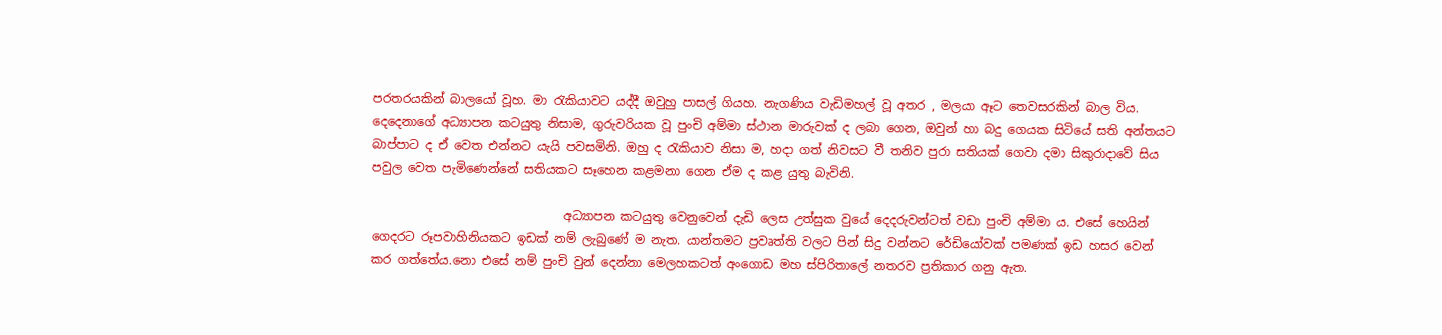පරතරයකින් බාලයෝ වූහ. මා රැකියාවට යද්දී ඔවුහු පාසල් ගියහ. නැගණිය වැඩිමහල් වූ අතර , මලයා ඈට තෙවසරකින් බාල විය. දෙදෙනාගේ අධ්‍යාපන කටයුතු නිසාම, ගුරුවරියක වූ පුංචි අම්මා ස්ථාන මාරුවක් ද ලබා ගෙන, ඔවුන් හා බදු ගෙයක සිටියේ සති අන්තයට බාප්පාට ද ඒ වෙත එන්නට යැයි පවසමිනි. ඔහු ද රැකියාව නිසා ම, හදා ගත් නිවසට වී තනිව පුරා සතියක් ගෙවා දමා සිකුරාදාවේ සිය පවුල වෙත පැමිණෙන්නේ සතියකට සෑහෙන කළමනා ගෙන ඒම ද කළ යුතු බැවිනි.

                                අධ්‍යාපන කටයුතු වෙනුවෙන් දැඩි ලෙස උත්සුක වුයේ දෙදරුවන්ටත් වඩා පුංචි අම්මා ය. එසේ හෙයින් ගෙදරට රූපවාහිනියකට ඉඩක් නම් ලැබුණේ ම නැත. යාන්තමට ප්‍රවෘත්ති වලට පින් සිදු වන්නට රේඩියෝවක් පමණක් ඉඩ හසර වෙන් කර ගත්තේය.නො එසේ නම් පුංචි වුන් දෙන්නා මෙලහකටත් අංගොඩ මහ ස්පිරිතාලේ නතරව ප්‍රතිකාර ගනු ඇත.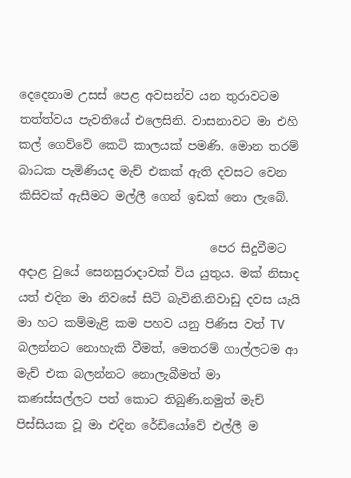දෙදෙනාම උසස් පෙළ අවසන්ව යන තුරාවටම තත්ත්වය පැවතියේ එලෙසිනි. වාසනාවට මා එහි කල් ගෙව්වේ කෙටි කාලයක් පමණි. මොන තරම් බාධක පැමිණියද මැච් එකක් ඇති දවසට වෙන කිසිවක් ඇසීමට මල්ලී ගෙන් ඉඩක් නො ලැබේ.

                                පෙර සිදුවීමට අදාළ වුයේ සෙනසුරාදාවක් විය යුතුය. මක් නිසාද යත් එදින මා නිවසේ සිටි බැවිනි.නිවාඩු දවස යැයි මා හට කම්මැළි කම පහව යනු පිණිස වත් TV බලන්නට නොහැකි වීමත්, මෙතරම් ගාල්ලටම ආ මැච් එක බලන්නට නොලැබීමත් මා කණස්සල්ලට පත් කොට තිබුණි.නමුත් මැච් පිස්සියක වූ මා එදින රේඩියෝවේ එල්ලී ම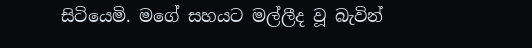සිටියෙමි. මගේ සහයට මල්ලීද වූ බැවින්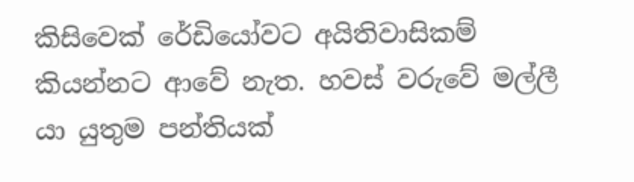කිසිවෙක් රේඩියෝවට අයිතිවාසිකම් කියන්නට ආවේ නැත. හවස් වරුවේ මල්ලී යා යුතුම පන්තියක්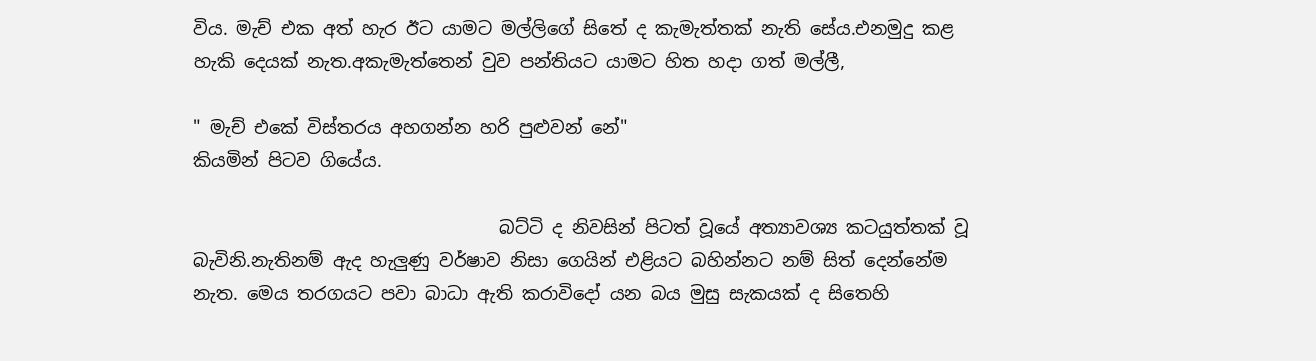විය. මැච් එක අත් හැර ඊට යාමට මල්ලිගේ සිතේ ද කැමැත්තක් නැති සේය.එනමුදු කළ හැකි දෙයක් නැත.අකැමැත්තෙන් වුව පන්තියට යාමට හිත හදා ගත් මල්ලී,

" මැච් එකේ විස්තරය අහගන්න හරි පුළුවන් නේ"
කියමින් පිටව ගියේය.

                                  බට්ටි ද නිවසින් පිටත් වූයේ අත්‍යාවශ්‍ය කටයුත්තක් වූ බැවිනි.නැතිනම් ඇද හැලුණු වර්ෂාව නිසා ගෙයින් එළියට බහින්නට නම් සිත් දෙන්නේම නැත. මෙය තරගයට පවා බාධා ඇති කරාවිදෝ යන බය මුසු සැකයක් ද සිතෙහි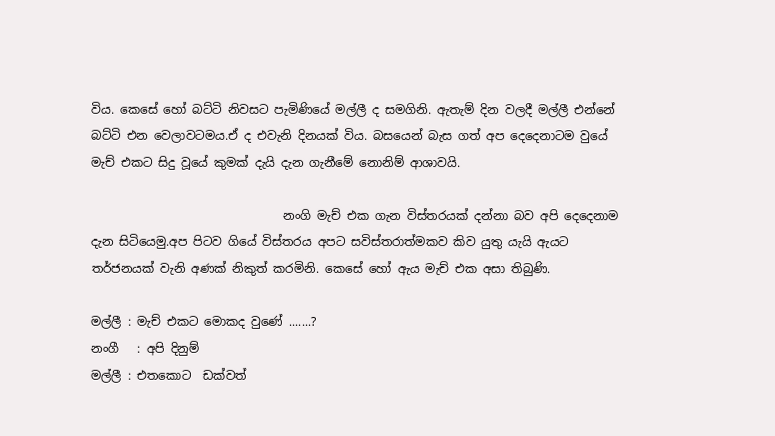විය. කෙසේ හෝ බට්ටි නිවසට පැමිණියේ මල්ලී ද සමගිනි. ඇතැම් දින වලදී මල්ලී එන්නේ බට්ටි එන වෙලාවටමය.ඒ ද එවැනි දිනයක් විය. බසයෙන් බැස ගත් අප දෙදෙනාටම වුයේ මැච් එකට සිදු වූයේ කුමක් දැයි දැන ගැනීමේ නොනිම් ආශාවයි.

                                නංගි මැච් එක ගැන විස්තරයක් දන්නා බව අපි දෙදෙනාම දැන සිටියෙමු.අප පිටව ගියේ විස්තරය අපට සවිස්තරාත්මකව කිව යුතු යැයි ඇයට තර්ජනයක් වැනි අණක් නිකුත් කරමිනි. කෙසේ හෝ ඇය මැච් එක අසා තිබුණි.

මල්ලී : මැච් එකට මොකද වුණේ .......?
නංගී   : අපි දිනුම්
මල්ලී : එතකොට  ඩක්වත්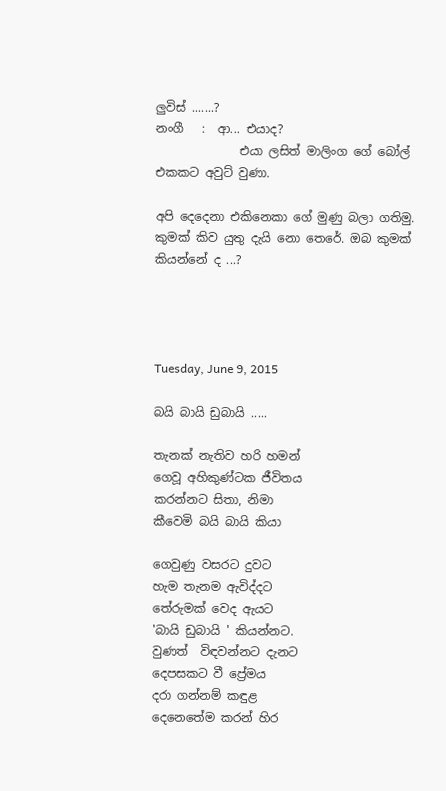ලුවිස්‌ .......?
නංගී   :  ආ... එයාද?
              එයා ලසිත් මාලිංග ගේ බෝල් එකකට අවුට් වුණා.

අපි දෙදෙනා එකිනෙකා ගේ මුණු බලා ගතිමු. කුමක් කිව යුතු දැයි නො තෙරේ. ඔබ කුමක් කියන්නේ ද ...?




Tuesday, June 9, 2015

බයි බායි ඩුබායි .....

තැනක් නැතිව හරි හමන්
ගෙවූ අහිකුණ්ටක ජීවිතය
කරන්නට සිතා, නිමා
කීවෙමි බයි බායි කියා

ගෙවුණු වසරට දුවට
හැම තැනම ඇවිද්දට
තේරුමක් වෙද ඇයට
'බායි ඩුබායි ' කියන්නට.
වුණත්  විඳවන්නට දැනට
දෙපසකට වී ප්‍රේමය
දරා ගන්නම් කඳුළ
දෙනෙතේම කරන් හිර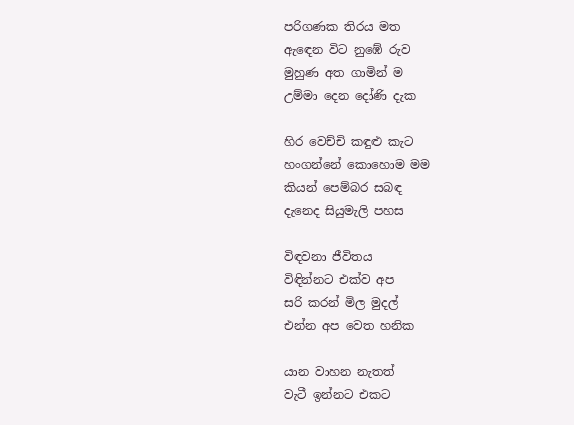පරිගණක තිරය මත
ඇඳෙන විට නුඹේ රුව
මුහුණ අත ගාමින් ම
උම්මා දෙන දෝණි දැක

හිර වෙච්චි කඳුළු කැට
හංගන්නේ කොහොම මම
කියන් පෙම්බර සබඳ
දැනෙද සියුමැලි පහස

විඳවනා ජීවිතය
විඳින්නට එක්ව අප
සරි කරන් මිල මුදල්
එන්න අප වෙත හනික

යාන වාහන නැතත්
වැටී ඉන්නට එකට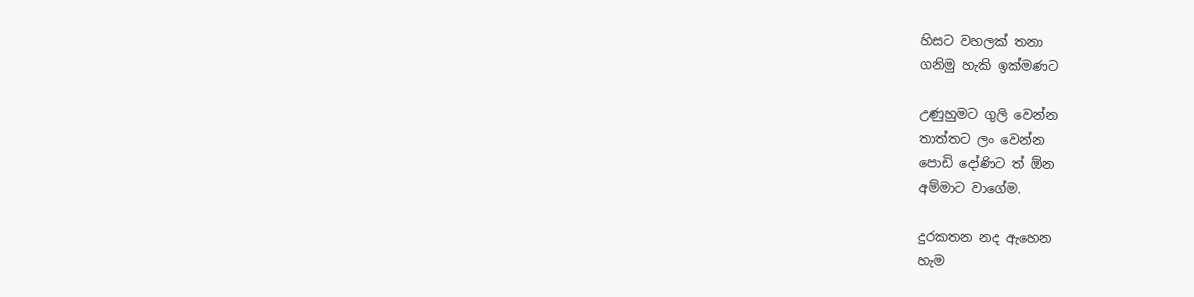හිසට වහලක් තනා
ගනිමු හැකි ඉක්මණට

උණුහුමට ගුලි වෙන්න
තාත්තට ලං වෙන්න
පොඩි දෝණිට ත් ඕන
අම්මාට වාගේම.

දුරකතන නද ඇහෙන
හැම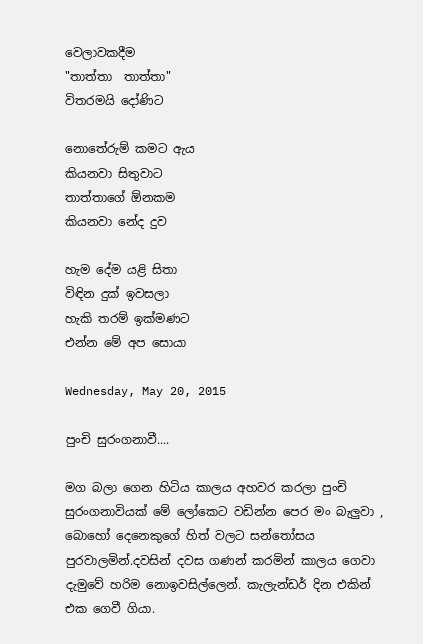වෙලාවකදීම
"තාත්තා  තාත්තා"
විතරමයි දෝණිට

නොතේරුම් කමට ඇය
කියනවා සිතුවාට
තාත්තාගේ ඕනකම
කියනවා නේද දුව

හැම දේම යළි සිතා
විඳින දුක් ඉවසලා
හැකි තරම් ඉක්මණට
එන්න මේ අප සොයා

Wednesday, May 20, 2015

පුංචි සුරංගනාවී....

මග බලා ගෙන හිටිය කාලය අහවර කරලා පුංචි සුරංගනාවියක් මේ ලෝකෙට වඩින්න පෙර මං බැලුවා , බොහෝ දෙනෙකුගේ හිත් වලට සන්තෝසය පුරවාලමින්.දවසින් දවස ගණන් කරමින් කාලය ගෙවා දැමුවේ හරිම නොඉවසිල්ලෙන්. කැලැන්ඩර් දින එකින් එක ගෙවී ගියා.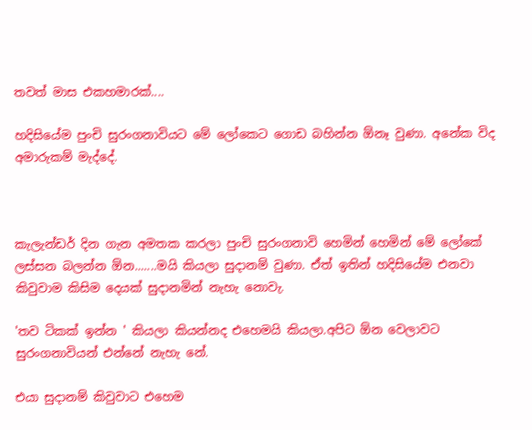තවත් මාස එකහමාරක්....

හදිසියේම පුංචි සුරංගනාවියට මේ ලෝකෙට ගොඩ බහින්න ඕනෑ වුණා. අනේක විද අමාරුකම් මැද්දේ.



කැලැන්ඩර් දින ගැන අමතක කරලා පුංචි සුරංගනාවි හෙමින් හෙමින් මේ ලෝකේ ලස්සන බලන්න ඕන.......මයි කියලා සුදානම් වුණා. ඒත් ඉතින් හදිසියේම එනවා කිවුවාම කිසිම දෙයක් සුදානමින් නැහැ නොවැ.

'තව ටිකක් ඉන්න ' කියලා කියන්නද එහෙමයි කියලා.අපිට ඕන වෙලාවට සුරංගනාවියන් එන්නේ නැහැ නේ.

එයා සුදානම් කිවුවාට එහෙම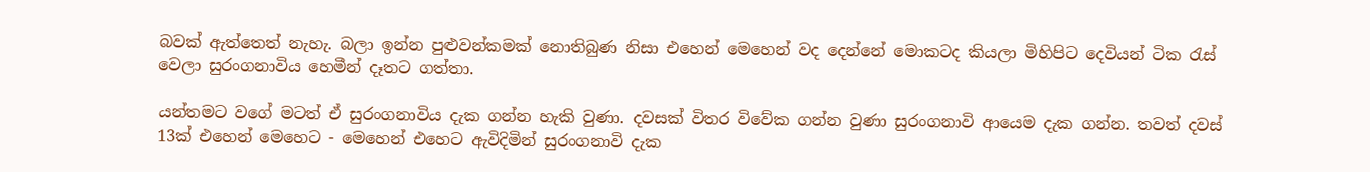බවක් ඇත්තෙත් නැහැ. බලා ඉන්න පුළුවන්කමක් නොතිබුණ නිසා එහෙන් මෙහෙන් වද දෙන්නේ මොකටද කියලා මිහිපිට දෙවියන් ටික රැස් වෙලා සුරංගනාවිය හෙමීන් දෑතට ගත්තා.

යන්තමට වගේ මටත් ඒ සුරංගනාවිය දැක ගන්න හැකි වුණා. දවසක් විතර විවේක ගන්න වුණා සුරංගනාවි ආයෙම දැක ගන්න. තවත් දවස් 13ක් එහෙන් මෙහෙට - මෙහෙන් එහෙට ඇවිදිමින් සුරංගනාවි දැක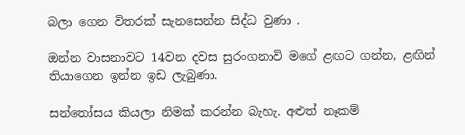බලා ගෙන විතරක් සැනසෙන්න සිද්ධ වුණා .

ඔන්න වාසනාවට 14වන දවස සුරංගනාවි මගේ ළඟට ගන්න, ළඟින් තියාගෙන ඉන්න ඉඩ ලැබුණා.

සන්තෝසය කියලා නිමක් කරන්න බැහැ. අළුත් නෑකම්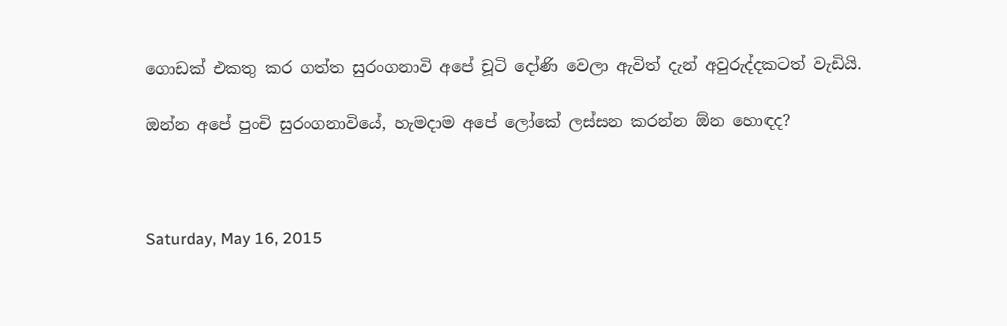ගොඩක් එකතු කර ගත්ත සුරංගනාවි අපේ චූටි දෝණි වෙලා ඇවිත් දැන් අවුරුද්දකටත් වැඩියි.

ඔන්න අපේ පුංචි සුරංගනාවියේ, හැමදාම අපේ ලෝකේ ලස්සන කරන්න ඕන හොඳද?



Saturday, May 16, 2015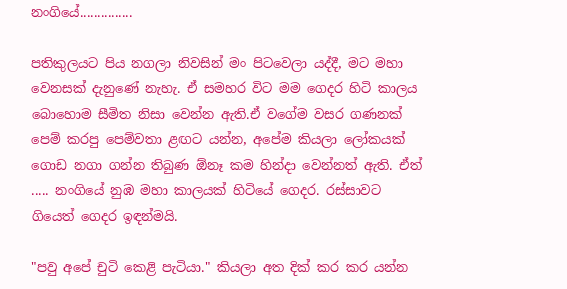නංගියේ...............

පතිකුලයට පිය නගලා නිවසින් මං පිටවෙලා යද්දී, මට මහා වෙනසක් දැනුණේ නැහැ. ඒ සමහර විට මම ගෙදර හිටි කාලය බොහොම සීමිත නිසා වෙන්න ඇති.ඒ වගේම වසර ගණනක් පෙම් කරපු පෙම්වතා ළඟට යන්න, අපේම කියලා ලෝකයක් ගොඩ නගා ගන්න තිබුණ ඕනෑ කම හින්දා වෙන්නත් ඇති. ඒත් ..... නංගියේ නුඹ මහා කාලයක් හිටියේ ගෙදර. රස්සාවට ගියෙත් ගෙදර ඉඳන්මයි.

"පවු අපේ චුටි කෙළි පැටියා." කියලා අත දික් කර කර යන්න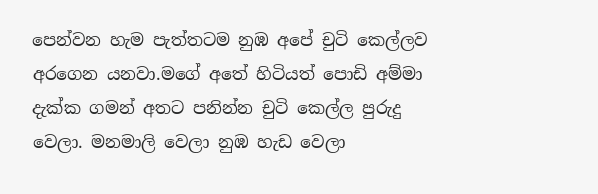පෙන්වන හැම පැත්තටම නුඹ අපේ චුටි කෙල්ලව අරගෙන යනවා.මගේ අතේ හිටියත් පොඩි අම්මා දැක්ක ගමන් අතට පනින්න චුටි කෙල්ල පුරුදු වෙලා. මනමාලි වෙලා නුඹ හැඩ වෙලා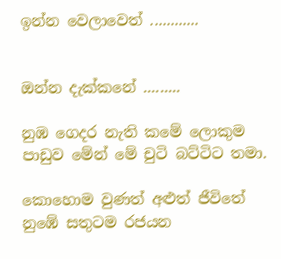ඉන්න වෙලාවෙත් ............


ඔන්න දැක්කනේ .........

නුඹ ගෙදර නැති කමේ ලොකුම පාඩුව මේන් මේ චුටි බට්ටිට තමා.

කොහොම වුණත් අළුත් ජීවිතේ නුඹේ සතුටම රජයන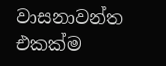වාසනාවන්ත එකක්ම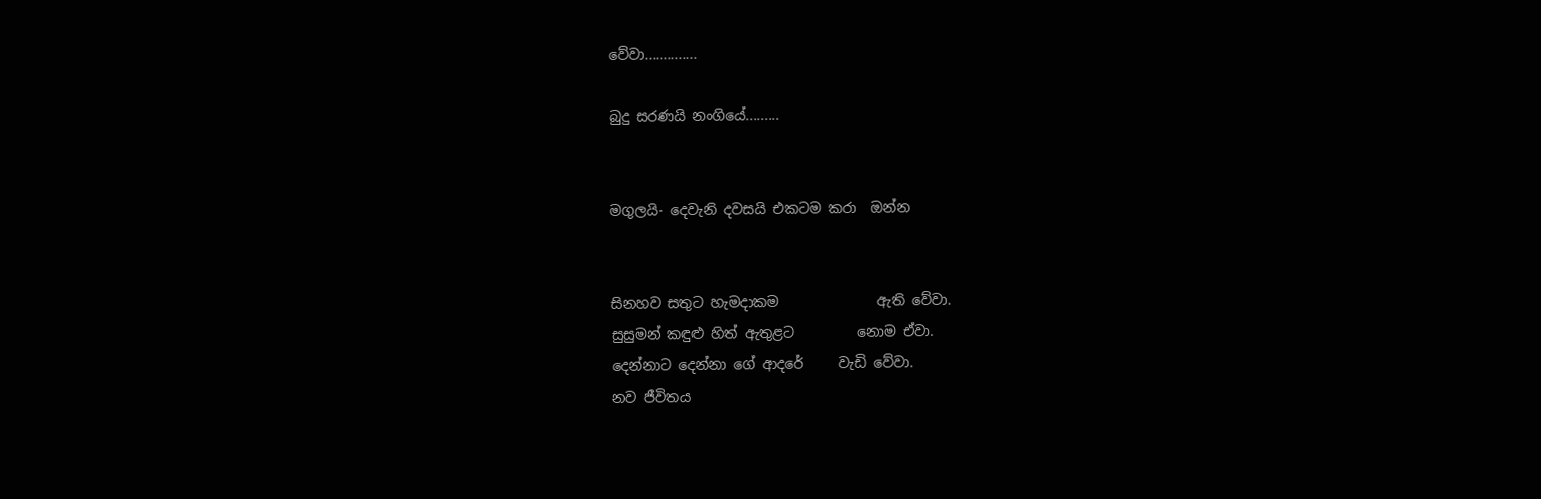වේවා..............

බුදු සරණයි නංගියේ.........


මගුලයි- දෙවැනි දවසයි එකටම කරා  ඔන්න


සිනහව සතුට හැමදාකම              ඇති වේවා.
සුසුමන් කඳුළු හිත් ඇතුළට         නොම ඒවා.
දෙන්නාට දෙන්නා ගේ ආදරේ     වැඩි වේවා.
නව ජීවිතය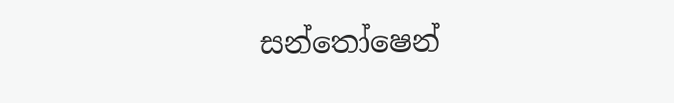සන්තෝෂෙන්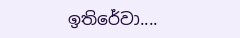ඉතිරේවා....